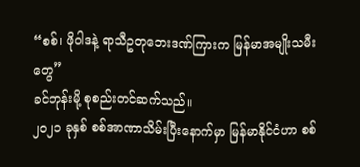“စစ်၊ ဖိုဝါဒနဲ့ ရာသီဥတုဘေးဒဏ်ကြားက မြန်မာအမျိုးသမီးတွေ”
ခင်ဘုန်းမို့ စုစည်းတင်ဆက်သည်။
၂၀၂၁ ခုနှစ် စစ်အာဏာသိမ်းပြီးနောက်မှာ မြန်မာနိုင်ငံဟာ စစ်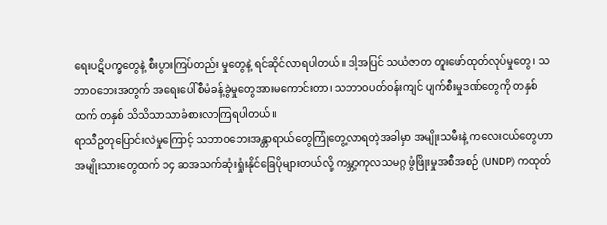ရေးပဋိပက္ခတွေနဲ့ စီးပွားကြပ်တည်း မှုတွေနဲ့ ရင်ဆိုင်လာရပါတယ်။ ဒါ့အပြင် သယံဇာတ တူးဖော်ထုတ်လုပ်မှုတွေ၊ သဘာဝဘေးအတွက် အရေးပေါ်စီမံခန့်ခွဲမှုတွေအားမကောင်းတာ၊ သဘာဝပတ်ဝန်းကျင် ပျက်စီးမှုဒဏ်တွေကို တနှစ်ထက် တနှစ် သိသိသာသာခံစားလာကြရပါတယ်။
ရာသီဥတုပြောင်းလဲမှုကြောင့် သဘာဝဘေးအန္တာရာယ်တွေကြုံတွေ့လာရတဲ့အခါမှာ အမျိုးသမီးနဲ့ ကလေးငယ်တွေဟာ အမျိုးသားတွေထက် ၁၄ ဆအသက်ဆုံးရှုံးနိုင်ခြေပိုများတယ်လို့ ကမ္ဘာ့ကုလသမဂ္ဂ ဖွံဖြိုးမှုအစီအစဉ် (UNDP) ကထုတ်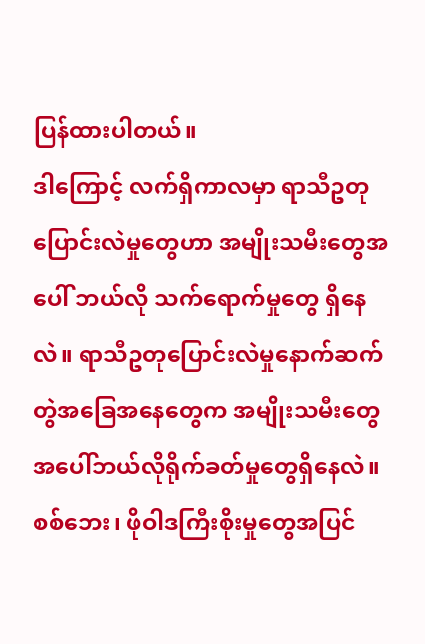ပြန်ထားပါတယ်။
ဒါကြောင့် လက်ရှိကာလမှာ ရာသီဥတုပြောင်းလဲမှုတွေဟာ အမျိုးသမီးတွေအပေါ် ဘယ်လို သက်ရောက်မှုတွေ ရှိနေလဲ။ ရာသီဥတုပြောင်းလဲမှုနောက်ဆက်တွဲအခြေအနေတွေက အမျိုးသမီးတွေ အပေါ်ဘယ်လိုရိုက်ခတ်မှုတွေရှိနေလဲ။
စစ်ဘေး၊ ဖိုဝါဒကြီးစိုးမှုတွေအပြင်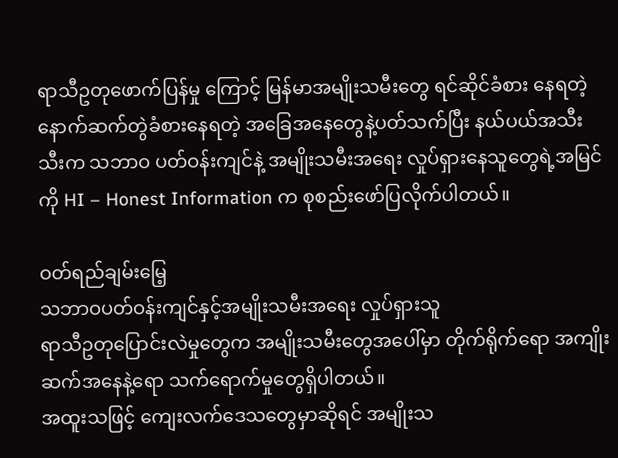ရာသီဥတုဖောက်ပြန်မှု ကြောင့် မြန်မာအမျိုးသမီးတွေ ရင်ဆိုင်ခံစား နေရတဲ့ နောက်ဆက်တွဲခံစားနေရတဲ့ အခြေအနေတွေနဲ့ပတ်သက်ပြီး နယ်ပယ်အသီးသီးက သဘာဝ ပတ်ဝန်းကျင်နဲ့ အမျိုးသမီးအရေး လှုပ်ရှားနေသူတွေရဲ့အမြင်ကို HI – Honest Information က စုစည်းဖော်ပြလိုက်ပါတယ်။

ဝတ်ရည်ချမ်းမြေ့
သဘာဝပတ်ဝန်းကျင်နှင့်အမျိုးသမီးအရေး လှုပ်ရှားသူ
ရာသီဥတုပြောင်းလဲမှုတွေက အမျိုးသမီးတွေအပေါ်မှာ တိုက်ရိုက်ရော အကျိုးဆက်အနေနဲ့ရော သက်ရောက်မှုတွေရှိပါတယ်။
အထူးသဖြင့် ကျေးလက်ဒေသတွေမှာဆိုရင် အမျိုးသ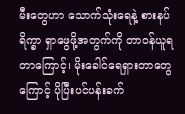မီးတွေဟာ သောက်သုံးရေနဲ့ စားနပ်ရိက္ခာ ရှာဖွေဖို့အတွက်ကို တာဝန်ယူရတာကြောင့်၊ မိုးခေါင်ရေရှားတာတွေကြောင့် ပိုပြီးပင်ပန်းခက်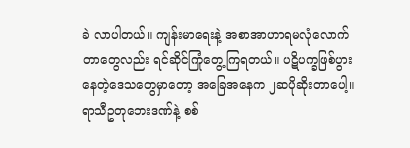ခဲ လာပါတယ်။ ကျန်းမာရေးနဲ့ အစာအာဟာရမလုံလောက်တာတွေလည်း ရင်ဆိုင်ကြုံတွေ့ကြရတယ်။ ပဋိပက္ခဖြစ်ပွားနေတဲ့ဒေသတွေမှာတော့ အခြေအနေက ၂ဆပိုဆိုးတာပေါ့။ ရာသီဥတုဘေးဒဏ်နဲ့ စစ်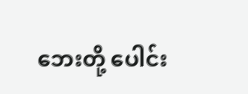ဘေးတို့ ပေါင်း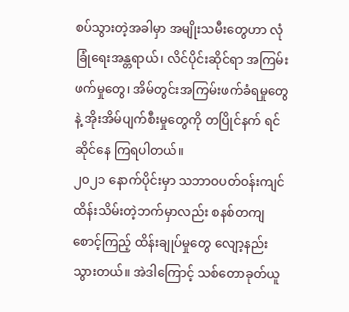စပ်သွားတဲ့အခါမှာ အမျိုးသမီးတွေဟာ လုံခြုံရေးအန္တရာယ်၊ လိင်ပိုင်းဆိုင်ရာ အကြမ်းဖက်မှုတွေ၊ အိမ်တွင်းအကြမ်းဖက်ခံရမှုတွေနဲ့ အိုးအိမ်ပျက်စီးမှုတွေကို တပြိုင်နက် ရင်ဆိုင်နေ ကြရပါတယ်။
၂၀၂၁ နောက်ပိုင်းမှာ သဘာဝပတ်ဝန်းကျင်ထိန်းသိမ်းတဲ့ဘက်မှာလည်း စနစ်တကျ စောင့်ကြည့် ထိန်းချုပ်မှုတွေ လျော့နည်းသွားတယ်။ အဲဒါကြောင့် သစ်တောခုတ်ယူ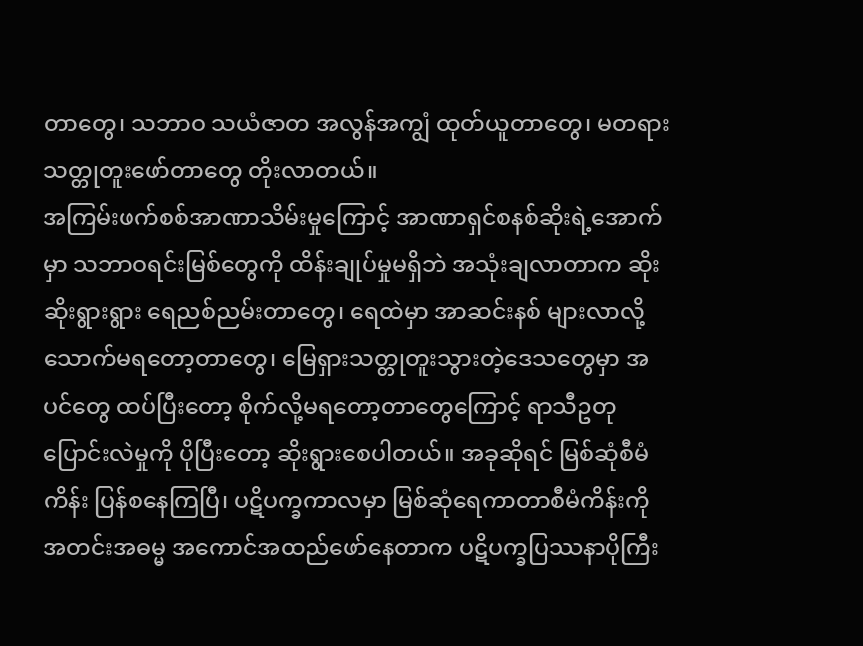တာတွေ၊ သဘာဝ သယံဇာတ အလွန်အကျွံ ထုတ်ယူတာတွေ၊ မတရားသတ္တုတူးဖော်တာတွေ တိုးလာတယ်။
အကြမ်းဖက်စစ်အာဏာသိမ်းမှုကြောင့် အာဏာရှင်စနစ်ဆိုးရဲ့အောက်မှာ သဘာဝရင်းမြစ်တွေကို ထိန်းချုပ်မှုမရှိဘဲ အသုံးချလာတာက ဆိုးဆိုးရွားရွား ရေညစ်ညမ်းတာတွေ၊ ရေထဲမှာ အာဆင်းနစ် များလာလို့ သောက်မရတော့တာတွေ၊ မြေရှားသတ္တုတူးသွားတဲ့ဒေသတွေမှာ အပင်တွေ ထပ်ပြီးတော့ စိုက်လို့မရတော့တာတွေကြောင့် ရာသီဥတုပြောင်းလဲမှုကို ပိုပြီးတော့ ဆိုးရွားစေပါတယ်။ အခုဆိုရင် မြစ်ဆုံစီမံကိန်း ပြန်စနေကြပြီ၊ ပဋိပက္ခကာလမှာ မြစ်ဆုံရေကာတာစီမံကိန်းကို အတင်းအဓမ္မ အကောင်အထည်ဖော်နေတာက ပဋိပက္ခပြဿနာပိုကြီး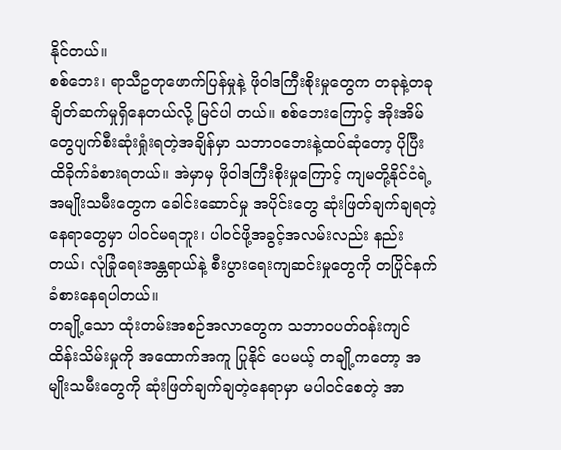နိုင်တယ်။
စစ်ဘေး၊ ရာသီဥတုဖောက်ပြန်မှုနဲ့ ဖိုဝါဒကြီးစိုးမှုတွေက တခုနဲ့တခုချိတ်ဆက်မှုရှိနေတယ်လို့ မြင်ပါ တယ်။ စစ်ဘေးကြောင့် အိုးအိမ်တွေပျက်စီးဆုံးရှုံးရတဲ့အချိန်မှာ သဘာဝဘေးနဲ့ထပ်ဆုံတော့ ပိုပြီး ထိခိုက်ခံစားရတယ်။ အဲမှာမှ ဖိုဝါဒကြီးစိုးမှုကြောင့် ကျမတို့နိုင်ငံရဲ့ အမျိုးသမီးတွေက ခေါင်းဆောင်မှု အပိုင်းတွေ ဆုံးဖြတ်ချက်ချရတဲ့နေရာတွေမှာ ပါဝင်မရဘူး၊ ပါဝင်ဖို့အခွင့်အလမ်းလည်း နည်းတယ်၊ လုံခြုံရေးအန္တရာယ်နဲ့ စီးပွားရေးကျဆင်းမှုတွေကို တပြိုင်နက်ခံစားနေရပါတယ်။
တချို့သော ထုံးတမ်းအစဉ်အလာတွေက သဘာဝပတ်ဝန်းကျင်ထိန်းသိမ်းမှုကို အထောက်အကူ ပြုနိုင် ပေမယ့် တချို့ကတော့ အမျိုးသမီးတွေကို ဆုံးဖြတ်ချက်ချတဲ့နေရာမှာ မပါဝင်စေတဲ့ အာ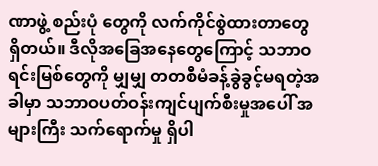ဏာဖွဲ့ စည်းပုံ တွေကို လက်ကိုင်စွဲထားတာတွေရှိတယ်။ ဒီလိုအခြေအနေတွေကြောင့် သဘာဝရင်းမြစ်တွေကို မျှမျှ တတစီမံခန့်ခွဲခွင့်မရတဲ့အခါမှာ သဘာဝပတ်ဝန်းကျင်ပျက်စီးမှုအပေါ် အများကြီး သက်ရောက်မှု ရှိပါ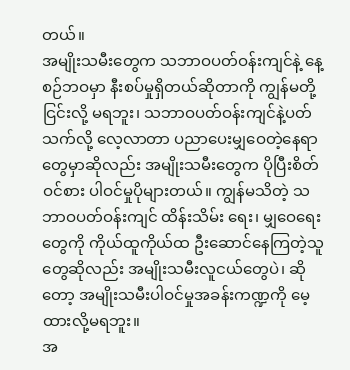တယ်။
အမျိုးသမီးတွေက သဘာဝပတ်ဝန်းကျင်နဲ့ နေ့စဉ်ဘဝမှာ နီးစပ်မှုရှိတယ်ဆိုတာကို ကျွန်မတို့ ငြင်းလို့ မရဘူး၊ သဘာဝပတ်ဝန်းကျင်နဲ့ပတ်သက်လို့ လေ့လာတာ ပညာပေးမျှဝေတဲ့နေရာတွေမှာဆိုလည်း အမျိုးသမီးတွေက ပိုပြီးစိတ်ဝင်စား ပါဝင်မှုပိုများတယ်။ ကျွန်မသိတဲ့ သဘာဝပတ်ဝန်းကျင် ထိန်းသိမ်း ရေး၊ မျှဝေရေးတွေကို ကိုယ်ထူကိုယ်ထ ဦးဆောင်နေကြတဲ့သူတွေဆိုလည်း အမျိုးသမီးလူငယ်တွေပဲ၊ ဆိုတော့ အမျိုးသမီးပါဝင်မှုအခန်းကဏ္ဍကို မေ့ထားလို့မရဘူး။
အ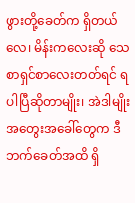ဖွားတို့ခေတ်က ရှိတယ်လေ၊ မိန်းကလေးဆို သေစာရှင်စာလေးတတ်ရင် ရပါပြီဆိုတာမျိုး၊ အဲဒါမျိုး အတွေးအခေါ်တွေက ဒီဘက်ခေတ်အထိ ရှိ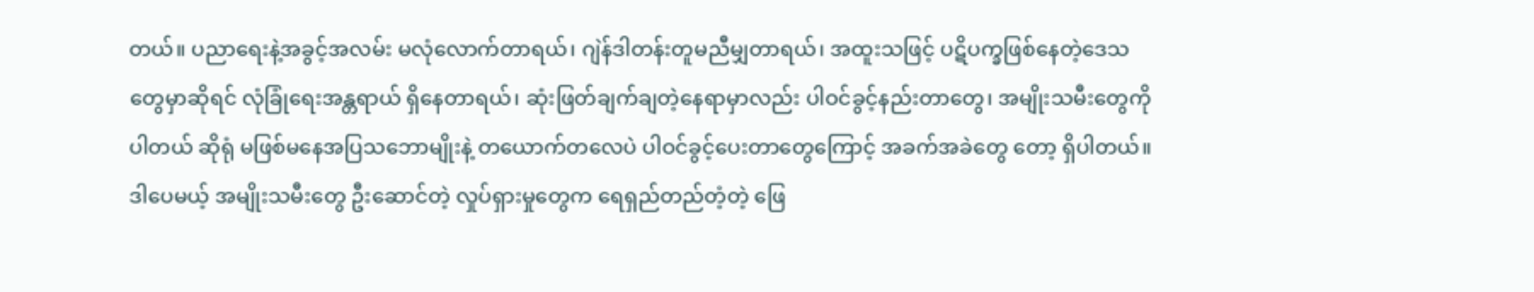တယ်။ ပညာရေးနဲ့အခွင့်အလမ်း မလုံလောက်တာရယ်၊ ဂျဲန်ဒါတန်းတူမညီမျှတာရယ်၊ အထူးသဖြင့် ပဋိပက္ခဖြစ်နေတဲ့ဒေသတွေမှာဆိုရင် လုံခြုံရေးအန္တရာယ် ရှိနေတာရယ်၊ ဆုံးဖြတ်ချက်ချတဲ့နေရာမှာလည်း ပါဝင်ခွင့်နည်းတာတွေ၊ အမျိုးသမီးတွေကို ပါတယ် ဆိုရုံ မဖြစ်မနေအပြသဘောမျိုးနဲ့ တယောက်တလေပဲ ပါဝင်ခွင့်ပေးတာတွေကြောင့် အခက်အခဲတွေ တော့ ရှိပါတယ်။ ဒါပေမယ့် အမျိုးသမီးတွေ ဦးဆောင်တဲ့ လှုပ်ရှားမှုတွေက ရေရှည်တည်တံ့တဲ့ ဖြေ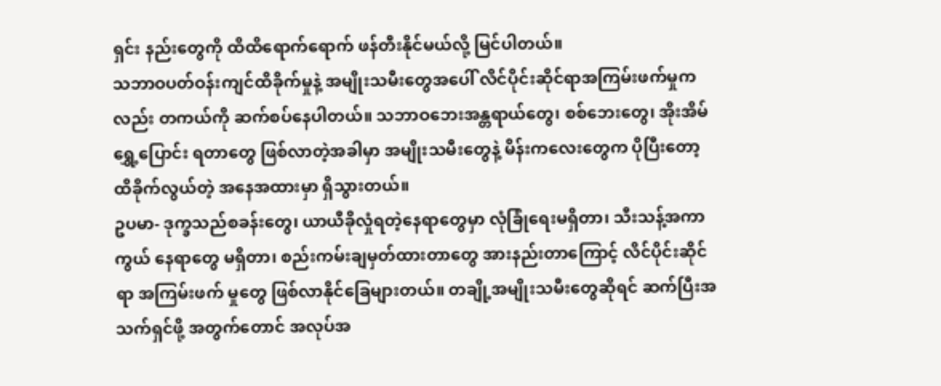ရှင်း နည်းတွေကို ထိထိရောက်ရောက် ဖန်တီးနိုင်မယ်လို့ မြင်ပါတယ်။
သဘာဝပတ်ဝန်းကျင်ထိခိုက်မှုနဲ့ အမျိုးသမီးတွေအပေါ် လိင်ပိုင်းဆိုင်ရာအကြမ်းဖက်မှုကလည်း တကယ်ကို ဆက်စပ်နေပါတယ်။ သဘာဝဘေးအန္တရာယ်တွေ၊ စစ်ဘေးတွေ၊ အိုးအိမ်ရွှေ့ပြောင်း ရတာတွေ ဖြစ်လာတဲ့အခါမှာ အမျိုးသမီးတွေနဲ့ မိန်းကလေးတွေက ပိုပြီးတော့ ထိခိုက်လွယ်တဲ့ အနေအထားမှာ ရှိသွားတယ်။
ဥပမာ- ဒုက္ခသည်စခန်းတွေ၊ ယာယီခိုလှုံရတဲ့နေရာတွေမှာ လုံခြုံရေးမရှိတာ၊ သီးသန့်အကာကွယ် နေရာတွေ မရှိတာ၊ စည်းကမ်းချမှတ်ထားတာတွေ အားနည်းတာကြောင့် လိင်ပိုင်းဆိုင်ရာ အကြမ်းဖက် မှုတွေ ဖြစ်လာနိုင်ခြေများတယ်။ တချို့အမျိုးသမီးတွေဆိုရင် ဆက်ပြီးအသက်ရှင်ဖို့ အတွက်တောင် အလုပ်အ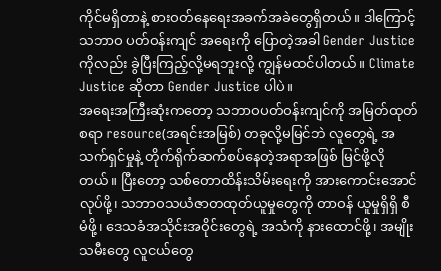ကိုင်မရှိတာနဲ့ စားဝတ်နေရေးအခက်အခဲတွေရှိတယ်။ ဒါကြောင့် သဘာဝ ပတ်ဝန်းကျင် အရေးကို ပြောတဲ့အခါ Gender Justice ကိုလည်း ခွဲပြီးကြည့်လို့မရဘူးလို့ ကျွန်မထင်ပါတယ်။ Climate Justice ဆိုတာ Gender Justice ပါပဲ။
အရေးအကြီးဆုံးကတော့ သဘာဝပတ်ဝန်းကျင်ကို အမြတ်ထုတ်စရာ resource(အရင်းအမြစ်) တခုလို့မမြင်ဘဲ လူတွေရဲ့ အသက်ရှင်မှုနဲ့ တိုက်ရိုက်ဆက်စပ်နေတဲ့အရာအဖြစ် မြင်ဖို့လိုတယ်။ ပြီးတော့ သစ်တောထိန်းသိမ်းရေးကို အားကောင်းအောင်လုပ်ဖို့၊ သဘာဝသယံဇာတထုတ်ယူမှုတွေကို တာဝန် ယူမှုရှိရှိ စီမံဖို့၊ ဒေသခံအသိုင်းအဝိုင်းတွေရဲ့ အသံကို နားထောင်ဖို့၊ အမျိုးသမီးတွေ လူငယ်တွေ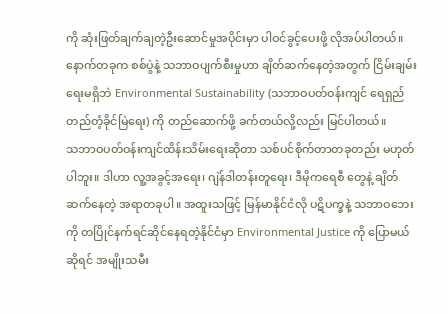ကို ဆုံးဖြတ်ချက်ချတဲ့ဦးဆောင်မှုအပိုင်းမှာ ပါဝင်ခွင့်ပေးဖို့ လိုအပ်ပါတယ်။
နောက်တခုက စစ်ပွဲနဲ့ သဘာဝပျက်စီးမှုဟာ ချိတ်ဆက်နေတဲ့အတွက် ငြိမ်းချမ်းရေးမရှိဘဲ Environmental Sustainability (သဘာဝပတ်ဝန်းကျင် ရေရှည်တည်တံ့ခိုင်မြဲရေး) ကို တည်ဆောက်ဖို့ ခက်တယ်လို့လည်း မြင်ပါတယ်။
သဘာဝပတ်ဝန်းကျင်ထိန်းသိမ်းရေးဆိုတာ သစ်ပင်စိုက်တာတခုတည်း မဟုတ်ပါဘူး။ ဒါဟာ လူ့အခွင့်အရေး၊ ဂျဲန်ဒါတန်းတူရေး၊ ဒီမိုကရေစီ တွေနဲ့ ချိတ်ဆက်နေတဲ့ အရာတခုပါ။ အထူးသဖြင့် မြန်မာနိုင်ငံလို ပဋိပက္ခနဲ့ သဘာဝဘေးကို တပြိုင်နက်ရင်ဆိုင်နေရတဲ့နိုင်ငံမှာ Environmental Justice ကို ပြောမယ်ဆိုရင် အမျိုးသမီး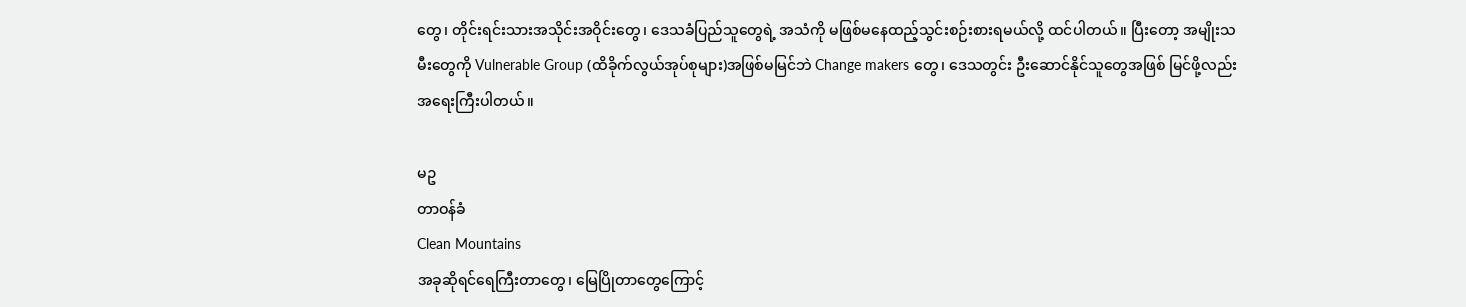တွေ၊ တိုင်းရင်းသားအသိုင်းအဝိုင်းတွေ၊ ဒေသခံပြည်သူတွေရဲ့ အသံကို မဖြစ်မနေထည့်သွင်းစဉ်းစားရမယ်လို့ ထင်ပါတယ်။ ပြီးတော့ အမျိုးသမီးတွေကို Vulnerable Group (ထိခိုက်လွယ်အုပ်စုများ)အဖြစ်မမြင်ဘဲ Change makers တွေ၊ ဒေသတွင်း ဦးဆောင်နိုင်သူတွေအဖြစ် မြင်ဖို့လည်း အရေးကြီးပါတယ်။

မဥ
တာဝန်ခံ
Clean Mountains
အခုဆိုရင်ရေကြီးတာတွေ၊ မြေပြိုတာတွေကြောင့်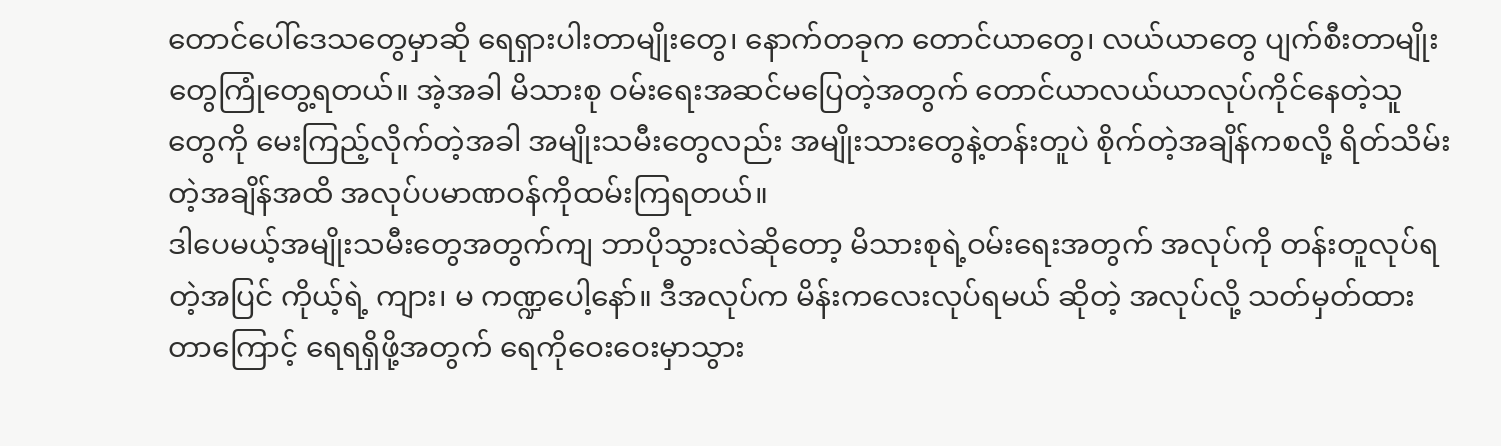တောင်ပေါ်ဒေသတွေမှာဆို ရေရှားပါးတာမျိုးတွေ၊ နောက်တခုက တောင်ယာတွေ၊ လယ်ယာတွေ ပျက်စီးတာမျိုးတွေကြုံတွေ့ရတယ်။ အဲ့အခါ မိသားစု ဝမ်းရေးအဆင်မပြေတဲ့အတွက် တောင်ယာလယ်ယာလုပ်ကိုင်နေတဲ့သူတွေကို မေးကြည့်လိုက်တဲ့အခါ အမျိုးသမီးတွေလည်း အမျိုးသားတွေနဲ့တန်းတူပဲ စိုက်တဲ့အချိန်ကစလို့ ရိတ်သိမ်းတဲ့အချိန်အထိ အလုပ်ပမာဏဝန်ကိုထမ်းကြရတယ်။
ဒါပေမယ့်အမျိုးသမီးတွေအတွက်ကျ ဘာပိုသွားလဲဆိုတော့ မိသားစုရဲ့ဝမ်းရေးအတွက် အလုပ်ကို တန်းတူလုပ်ရတဲ့အပြင် ကိုယ့်ရဲ့ ကျား၊ မ ကဏ္ဍပေါ့နော်။ ဒီအလုပ်က မိန်းကလေးလုပ်ရမယ် ဆိုတဲ့ အလုပ်လို့ သတ်မှတ်ထားတာကြောင့် ရေရရှိဖို့အတွက် ရေကိုဝေးဝေးမှာသွား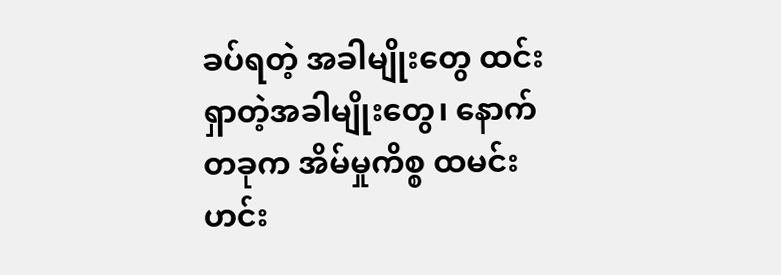ခပ်ရတဲ့ အခါမျိုးတွေ ထင်းရှာတဲ့အခါမျိုးတွေ၊ နောက်တခုက အိမ်မှုကိစ္စ ထမင်းဟင်း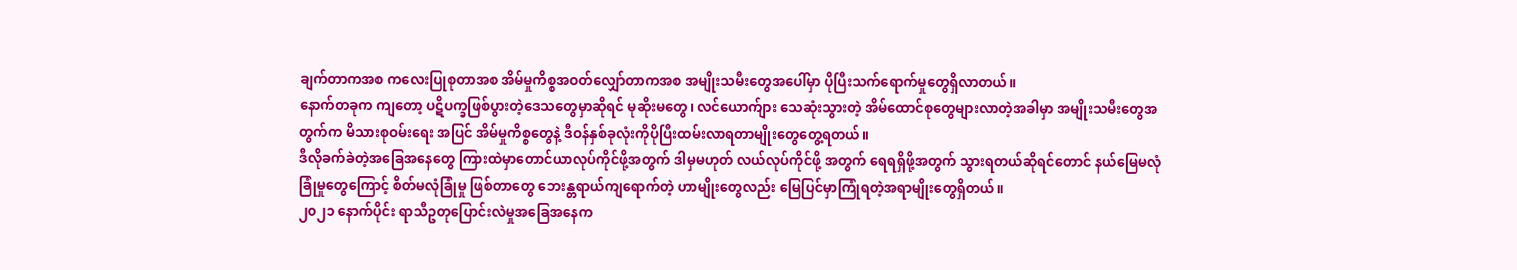ချက်တာကအစ ကလေးပြုစုတာအစ အိမ်မှုကိစ္စအဝတ်လျှော်တာကအစ အမျိုးသမီးတွေအပေါ်မှာ ပိုပြီးသက်ရောက်မှုတွေရှိလာတယ်။
နောက်တခုက ကျတော့ ပဋိပက္ခဖြစ်ပွားတဲ့ဒေသတွေမှာဆိုရင် မုဆိုးမတွေ၊ လင်ယောက်ျား သေဆုံးသွားတဲ့ အိမ်ထောင်စုတွေများလာတဲ့အခါမှာ အမျိုးသမီးတွေအတွက်က မိသားစုဝမ်းရေး အပြင် အိမ်မှုကိစ္စတွေနဲ့ ဒီဝန်နှစ်ခုလုံးကိုပိုပြီးထမ်းလာရတာမျိုးတွေတွေ့ရတယ်။
ဒီလိုခက်ခဲတဲ့အခြေအနေတွေ ကြားထဲမှာတောင်ယာလုပ်ကိုင်ဖို့အတွက် ဒါမှမဟုတ် လယ်လုပ်ကိုင်ဖို့ အတွက် ရေရရှိဖို့အတွက် သွားရတယ်ဆိုရင်တောင် နယ်မြေမလုံခြုံမှုတွေကြောင့် စိတ်မလုံခြုံမှု ဖြစ်တာတွေ ဘေးန္တရာယ်ကျရောက်တဲ့ ဟာမျိုးတွေလည်း မြေပြင်မှာကြုံရတဲ့အရာမျိုးတွေရှိတယ်။
၂၀၂၁ နောက်ပိုင်း ရာသီဥတုပြောင်းလဲမှုအခြေအနေက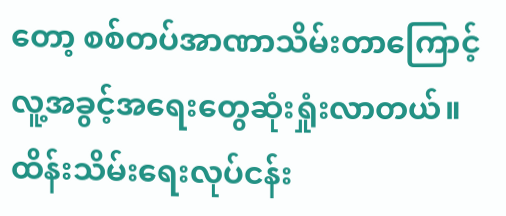တော့ စစ်တပ်အာဏာသိမ်းတာကြောင့် လူ့အခွင့်အရေးတွေဆုံးရှုံးလာတယ်။ ထိန်းသိမ်းရေးလုပ်ငန်း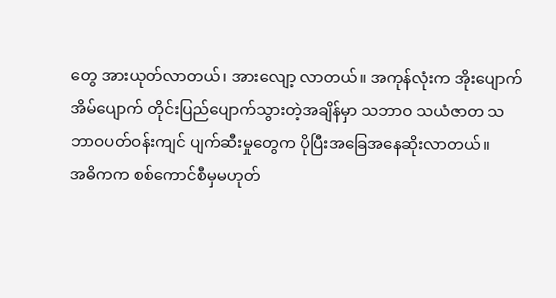တွေ အားယုတ်လာတယ်၊ အားလျော့ လာတယ်။ အကုန်လုံးက အိုးပျောက်အိမ်ပျောက် တိုင်းပြည်ပျောက်သွားတဲ့အချိန်မှာ သဘာဝ သယံဇာတ သဘာဝပတ်ဝန်းကျင် ပျက်ဆီးမှုတွေက ပိုပြီးအခြေအနေဆိုးလာတယ်။
အဓိကက စစ်ကောင်စီမှမဟုတ်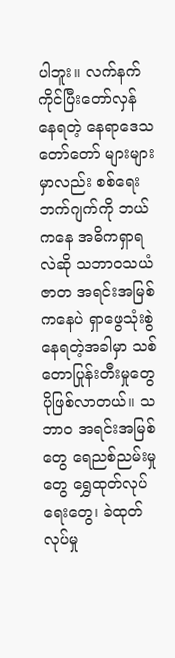ပါဘူး။ လက်နက်ကိုင်ပြီးတော်လှန်နေရတဲ့ နေရာဒေသတော်တော် များများမှာလည်း စစ်ရေးဘက်ဂျက်ကို ဘယ်ကနေ အဓိကရှာရလဲဆို သဘာဝသယံဇာတ အရင်းအမြစ်ကနေပဲ ရှာဖွေသုံးစွဲနေရတဲ့အခါမှာ သစ်တောပြုန်းတီးမှုတွေပိုဖြစ်လာတယ်။ သဘာဝ အရင်းအမြစ်တွေ ရေညစ်ညမ်းမှုတွေ ရွှေထုတ်လုပ်ရေးတွေ၊ ခဲထုတ်လုပ်မှု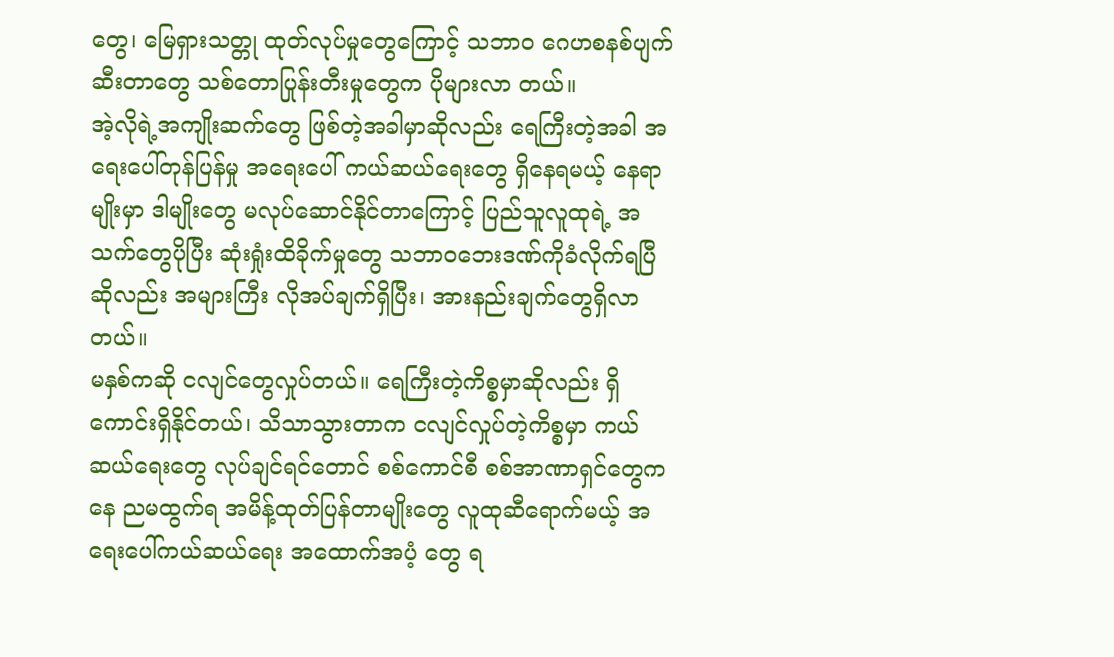တွေ၊ မြေရှားသတ္တု ထုတ်လုပ်မှုတွေကြောင့် သဘာဝ ဂေဟစနစ်ပျက်ဆီးတာတွေ သစ်တောပြုန်းတီးမှုတွေက ပိုများလာ တယ်။
အဲ့လိုရဲ့အကျိုးဆက်တွေ ဖြစ်တဲ့အခါမှာဆိုလည်း ရေကြီးတဲ့အခါ အရေးပေါ်တုန်ပြန်မှု အရေးပေါ် ကယ်ဆယ်ရေးတွေ ရှိနေရမယ့် နေရာမျိုးမှာ ဒါမျိုးတွေ မလုပ်ဆောင်နိုင်တာကြောင့် ပြည်သူလူထုရဲ့ အသက်တွေပိုပြီး ဆုံးရှုံးထိခိုက်မှုတွေ သဘာဝဘေးဒဏ်ကိုခံလိုက်ရပြီဆိုလည်း အများကြီး လိုအပ်ချက်ရှိပြီး၊ အားနည်းချက်တွေရှိလာတယ်။
မနှစ်ကဆို ငလျင်တွေလှုပ်တယ်။ ရေကြီးတဲ့ကိစ္စမှာဆိုလည်း ရှိကောင်းရှိနိုင်တယ်၊ သိသာသွားတာက ငလျင်လှုပ်တဲ့ကိစ္စမှာ ကယ်ဆယ်ရေးတွေ လုပ်ချင်ရင်တောင် စစ်ကောင်စီ စစ်အာဏာရှင်တွေကနေ ညမထွက်ရ အမိန့်ထုတ်ပြန်တာမျိုးတွေ လူထုဆီရောက်မယ့် အရေးပေါ်ကယ်ဆယ်ရေး အထောက်အပံ့ တွေ ရ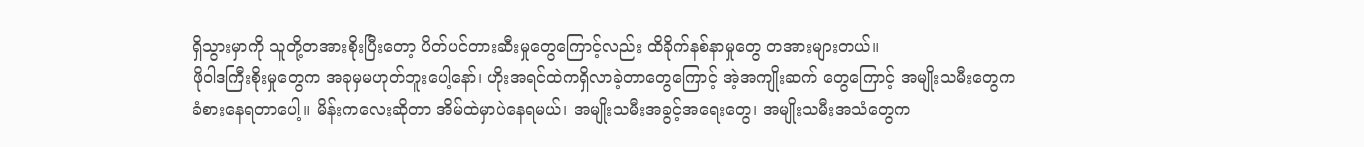ရှိသွားမှာကို သူတို့တအားစိုးပြီးတော့ ပိတ်ပင်တားဆီးမှုတွေကြောင့်လည်း ထိခိုက်နစ်နာမှုတွေ တအားများတယ်။
ဖိုဝါဒကြီးစိုးမှုတွေက အခုမှမဟုတ်ဘူးပေါ့နော်၊ ဟိုးအရင်ထဲကရှိလာခဲ့တာတွေကြောင့် အဲ့အကျိုးဆက် တွေကြောင့် အမျိုးသမီးတွေက ခံစားနေရတာပေါ့။ မိန်းကလေးဆိုတာ အိမ်ထဲမှာပဲနေရမယ်၊ အမျိုးသမီးအခွင့်အရေးတွေ၊ အမျိုးသမီးအသံတွေက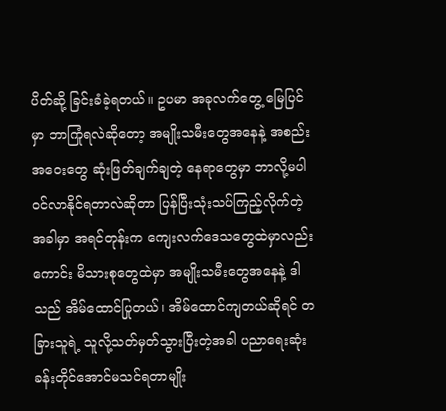ပိတ်ဆို့ ခြင်းခံခဲ့ရတယ်။ ဥပမာ အခုလက်တွေ့ မြေပြင်မှာ ဘာကြုံရလဲဆိုတော့ အမျိုးသမီးတွေအနေနဲ့ အစည်းအဝေးတွေ ဆုံးဖြတ်ချက်ချတဲ့ နေရာတွေမှာ ဘာလို့မပါဝင်လာနိုင်ရတာလဲဆိုတာ ပြန်ပြီးသုံးသပ်ကြည့်လိုက်တဲ့အခါမှာ အရင်တုန်းက ကျေးလက်ဒေသတွေထဲမှာလည်းကောင်း မိသားစုတွေထဲမှာ အမျိုးသမီးတွေအနေနဲ့ ဒါသည် အိမ်ထောင်ပြုတယ်၊ အိမ်ထောင်ကျတယ်ဆိုရင် တခြားသူရဲ့ သူလို့သတ်မှတ်သွားပြီးတဲ့အခါ ပညာရေးဆုံးခန်းတိုင်အောင်မသင်ရတာမျိုး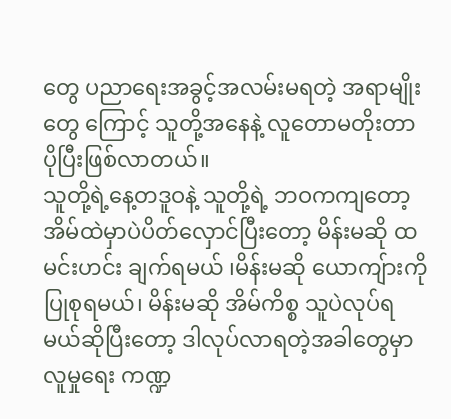တွေ ပညာရေးအခွင့်အလမ်းမရတဲ့ အရာမျိုးတွေ ကြောင့် သူတို့အနေနဲ့ လူတောမတိုးတာပိုပြီးဖြစ်လာတယ်။
သူတို့ရဲ့နေ့တဒူဝနဲ့ သူတို့ရဲ့ ဘဝကကျတော့ အိမ်ထဲမှာပဲပိတ်လှောင်ပြီးတော့ မိန်းမဆို ထမင်းဟင်း ချက်ရမယ် ၊မိန်းမဆို ယောကျ်ားကိုပြုစုရမယ်၊ မိန်းမဆို အိမ်ကိစ္စ သူပဲလုပ်ရမယ်ဆိုပြီးတော့ ဒါလုပ်လာရတဲ့အခါတွေမှာ လူမှုရေး ကဏ္ဍ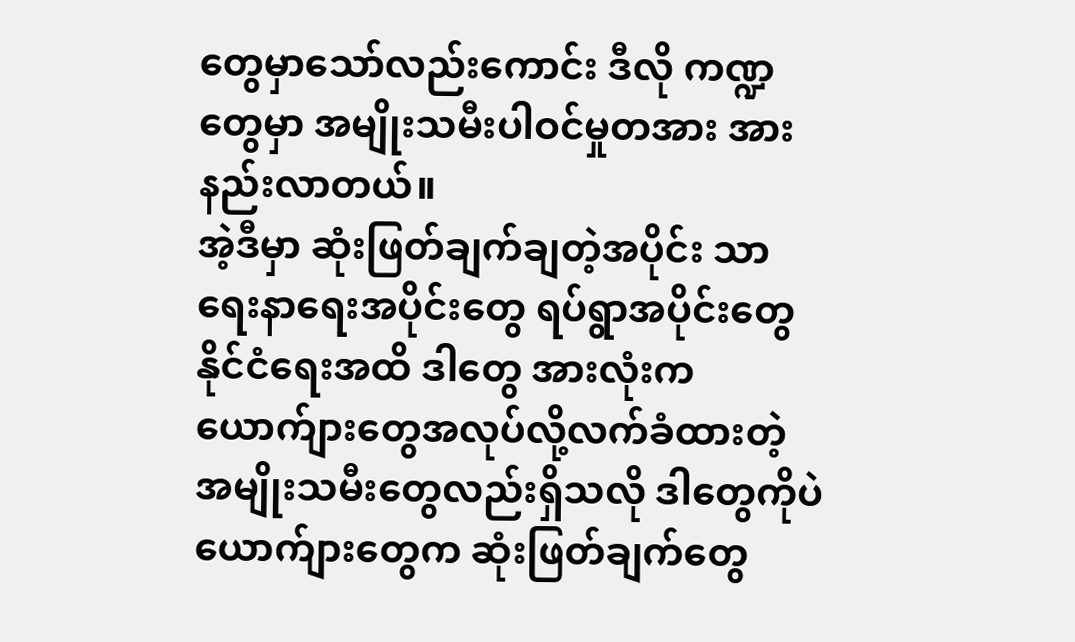တွေမှာသော်လည်းကောင်း ဒီလို ကဏ္ဍတွေမှာ အမျိုးသမီးပါဝင်မှုတအား အားနည်းလာတယ်။
အဲ့ဒီမှာ ဆုံးဖြတ်ချက်ချတဲ့အပိုင်း သာရေးနာရေးအပိုင်းတွေ ရပ်ရွာအပိုင်းတွေ နိုင်ငံရေးအထိ ဒါတွေ အားလုံးက ယောက်ျားတွေအလုပ်လို့လက်ခံထားတဲ့ အမျိုးသမီးတွေလည်းရှိသလို ဒါတွေကိုပဲ ယောက်ျားတွေက ဆုံးဖြတ်ချက်တွေ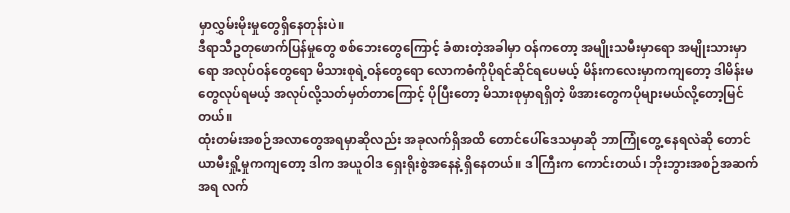မှာလွှမ်းမိုးမှုတွေရှိနေတုန်းပဲ။
ဒီရာသီဥတုဖောက်ပြန်မှုတွေ စစ်ဘေးတွေကြောင့် ခံစားတဲ့အခါမှာ ဝန်ကတော့ အမျိုးသမီးမှာရော အမျိုးသားမှာရော အလုပ်ဝန်တွေရော မိသားစုရဲ့ဝန်တွေရော လောကဓံကိုပိုရင်ဆိုင်ရပေမယ့် မိန်းကလေးမှာကကျတော့ ဒါမိန်းမတွေလုပ်ရမယ့် အလုပ်လို့သတ်မှတ်တာကြောင့် ပိုပြီးတော့ မိသားစုမှာရရှိတဲ့ ဖိအားတွေကပိုများမယ်လို့တော့မြင်တယ်။
ထုံးတမ်းအစဉ်အလာတွေအရမှာဆိုလည်း အခုလက်ရှိအထိ တောင်ပေါ်ဒေသမှာဆို ဘာကြုံတွေ့ နေရလဲဆို တောင်ယာမီးရှို့မှုကကျတော့ ဒါက အယူဝါဒ ရှေးရိုးစွဲအနေနဲ့ ရှိနေတယ်။ ဒါကြီးက ကောင်းတယ်၊ ဘိုးဘွားအစဉ်အဆက်အရ လက်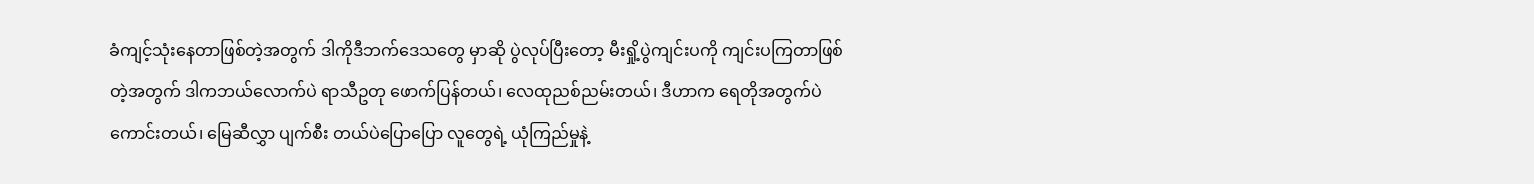ခံကျင့်သုံးနေတာဖြစ်တဲ့အတွက် ဒါကိုဒီဘက်ဒေသတွေ မှာဆို ပွဲလုပ်ပြီးတော့ မီးရှို့ပွဲကျင်းပကို ကျင်းပကြတာဖြစ်တဲ့အတွက် ဒါကဘယ်လောက်ပဲ ရာသီဥတု ဖောက်ပြန်တယ်၊ လေထုညစ်ညမ်းတယ်၊ ဒီဟာက ရေတိုအတွက်ပဲကောင်းတယ်၊ မြေဆီလွှာ ပျက်စီး တယ်ပဲပြောပြော လူတွေရဲ့ ယုံကြည်မှုနဲ့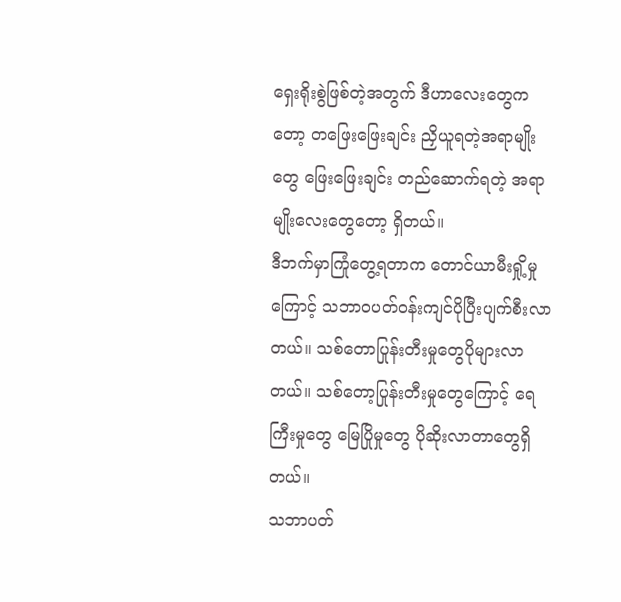ရှေးရိုးစွဲဖြစ်တဲ့အတွက် ဒီဟာလေးတွေကတော့ တဖြေးဖြေးချင်း ညှိယူရတဲ့အရာမျိုးတွေ ဖြေးဖြေးချင်း တည်ဆောက်ရတဲ့ အရာမျိုးလေးတွေတော့ ရှိတယ်။
ဒီဘက်မှာကြုံတွေ့ရတာက တောင်ယာမီးရှို့မှုကြောင့် သဘာဝပတ်ဝန်းကျင်ပိုပြီးပျက်စီးလာတယ်။ သစ်တောပြုန်းတီးမှုတွေပိုများလာတယ်။ သစ်တော့ပြုန်းတီးမှုတွေကြောင့် ရေကြီးမှုတွေ မြေပြိုမှုတွေ ပိုဆိုးလာတာတွေရှိတယ်။
သဘာပတ်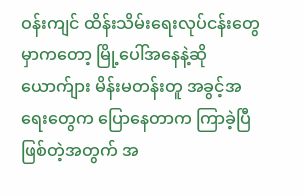ဝန်းကျင် ထိန်းသိမ်းရေးလုပ်ငန်းတွေမှာကတော့ မြို့ပေါ်အနေနဲ့ဆို ယောက်ျား မိန်းမတန်းတူ အခွင့်အရေးတွေက ပြောနေတာက ကြာခဲ့ပြီဖြစ်တဲ့အတွက် အ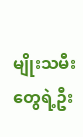မျိုးသမီးတွေရဲ့ဦး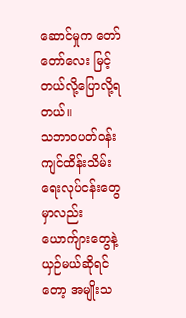ဆောင်မှုက တော်တော်လေး မြင့်တယ်လို့ပြောလို့ရတယ်။
သဘာဝပတ်ဝန်းကျင်ထိန်းသိမ်းရေးလုပ်ငန်းတွေမှာလည်း ယောက်ျားတွေနဲ့ယှဉ်မယ်ဆိုရင်တော့ အမျိုးသ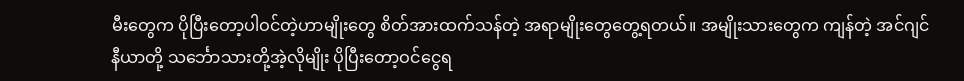မီးတွေက ပိုပြီးတော့ပါဝင်တဲ့ဟာမျိုးတွေ စိတ်အားထက်သန်တဲ့ အရာမျိုးတွေတွေ့ရတယ်။ အမျိုးသားတွေက ကျန်တဲ့ အင်ဂျင်နီယာတို့ သင်္ဘောသားတို့အဲ့လိုမျိုး ပိုပြီးတော့ဝင်ငွေရ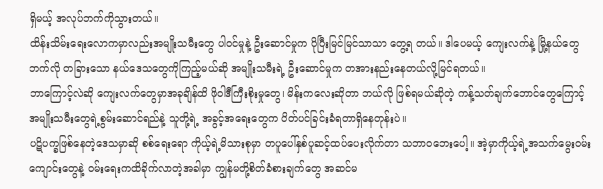ရှိမယ့် အလုပ်ဘက်ကိုသွားတယ်။
ထိန်းသိမ်းရေးလောကမှာလည်းအမျိုးသမီးတွေ ပါဝင်မှုနဲ့ ဦးဆောင်မှုက ပိုပြီးမြင်မြင်သာသာ တွေ့ရ တယ်။ ဒါပေမယ့် ကျေးလက်နဲ့ မြို့နယ်တွေဘက်လို တခြားသော နယ်ဒေသတွေကိုကြည့်မယ်ဆို အမျိုးသမီးရဲ့ ဦးဆောင်မှုက တအားနည်းနေတယ်လို့မြင်ရတယ်။
ဘာကြောင့်လဲဆို ကျေးလက်တွေမှာအခုချိန်ထိ ဖိုဝါဒီကြီးစိုးမှုတွေ၊ မိန်းကလေးဆိုတာ ဘယ်လို ဖြစ်ရမယ်ဆိုတဲ့ ကန့်သတ်ချက်ဘောင်တွေကြောင့် အမျိုးသမီးတွေရဲ့စွမ်းဆောင်ရည်နဲ့ သူတို့ရဲ့ အခွင့်အရေးတွေက ပိတ်ပင်ခြင်းခံရတာရှိနေတုန်းပဲ။
ပဋိပက္ခဖြစ်နေတဲ့ဒေသမှာဆို စစ်ရေးရော ကိုယ့်ရဲ့မိသားစုမှာ တပူပေါ်နှစ်ပူဆင့်ထပ်ပေးလိုက်တာ သဘာဝဘေးပေါ့။ အဲ့မှာကိုယ့်ရဲ့အသက်မွေးဝမ်းကျောင်းတွေနဲ့ ဝမ်းရေးကထိခိုက်လာတဲ့အခါမှာ ကျွန်မတို့စိတ်ခံစားချက်တွေ အဆင်မ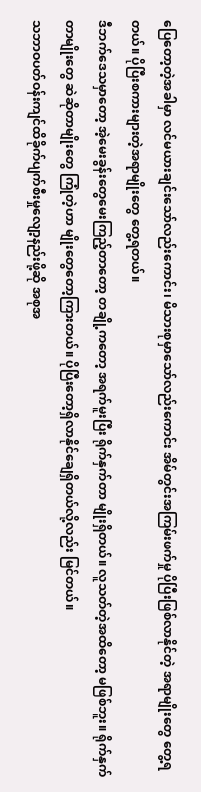ပြေတော့တဲ့အခါမှာ လင်မယားချင်းသော်လည်းကောင်း၊ မိသားစုမှာသော်လည်းကောင်း အိမ်တွင်းအကြမ်းဖက်မှု ပိုပြီးဖြစ်လာနိုင်တဲ့ အရာမျိုးတွေ တွေ့ရတယ်။ ပိုပြီးစကားများတဲ့အရာမျိုးတွေ တွေ့ရတယ်။
ဒီဘက်ဒေသမှာတော့ အဲ့မေးခွန်းတွေမေးကြည့်တာတော့ တချို့ကတော့ အရက်မူးပြီး ရိုက်နှက်တာ မျိုးရှိတယ်။ လူသတ်တဲ့အထိတော့ မဖြစ်ဘူး။ ရိုက်နှက်တာမျိုးတွေ ဆဲဆိုတာမျိုးတွေ ကြုံတဲ့ဟာ မျိုးတွေတော့ကြားတယ်။ ပိုပြီးတော့ရှိလာနိုင်ချေရှိတယ်လို့လည်း မြင်တယ်။
သဘာဝပတ်ဝန်းကျင်ထိခိုက်ပျက်စီးမှုလျော့နည်းဖို့ဆို အစုအ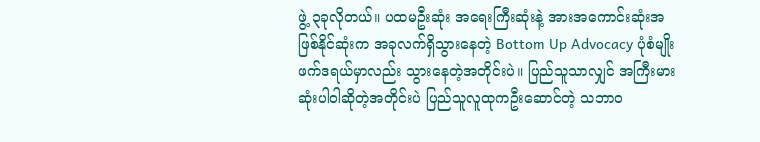ဖွဲ့ ၃ခုလိုတယ်။ ပထမဦးဆုံး အရေးကြီးဆုံးနဲ့ အားအကောင်းဆုံးအဖြစ်နိုင်ဆုံးက အခုလက်ရှိသွားနေတဲ့ Bottom Up Advocacy ပုံစံမျိုး ဖက်ဒရယ်မှာလည်း သွားနေတဲ့အတိုင်းပဲ။ ပြည်သူသာလျှင် အကြီးမားဆုံးပါဝါဆိုတဲ့အတိုင်းပဲ ပြည်သူလူထုကဦးဆောင်တဲ့ သဘာဝ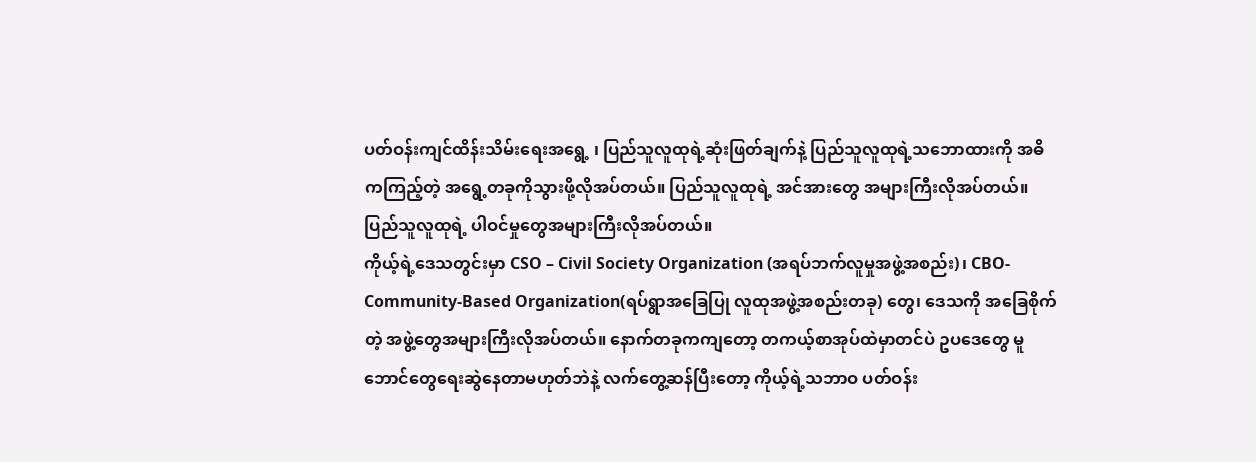ပတ်ဝန်းကျင်ထိန်းသိမ်းရေးအရွေ့ ၊ ပြည်သူလူထုရဲ့ဆုံးဖြတ်ချက်နဲ့ ပြည်သူလူထုရဲ့သဘောထားကို အဓိကကြည့်တဲ့ အရွေ့တခုကိုသွားဖို့လိုအပ်တယ်။ ပြည်သူလူထုရဲ့ အင်အားတွေ အများကြီးလိုအပ်တယ်။ ပြည်သူလူထုရဲ့ ပါဝင်မှုတွေအများကြီးလိုအပ်တယ်။
ကိုယ့်ရဲ့ဒေသတွင်းမှာ CSO – Civil Society Organization (အရပ်ဘက်လူမှုအဖွဲ့အစည်း)၊ CBO- Community-Based Organization(ရပ်ရွာအခြေပြု လူထုအဖွဲ့အစည်းတခု) တွေ၊ ဒေသကို အခြေစိုက်တဲ့ အဖွဲ့တွေအများကြီးလိုအပ်တယ်။ နောက်တခုကကျတော့ တကယ့်စာအုပ်ထဲမှာတင်ပဲ ဥပဒေတွေ မူဘောင်တွေရေးဆွဲနေတာမဟုတ်ဘဲနဲ့ လက်တွေ့ဆန်ပြီးတော့ ကိုယ့်ရဲ့သဘာဝ ပတ်ဝန်း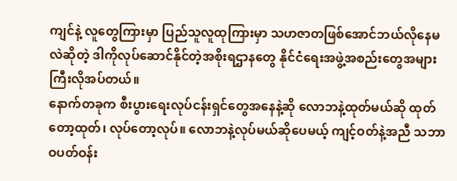ကျင်နဲ့ လူတွေကြားမှာ ပြည်သူလူထုကြားမှာ သဟဇာတဖြစ်အောင်ဘယ်လိုနေမလဲဆိုတဲ့ ဒါကိုလုပ်ဆောင်နိုင်တဲ့အစိုးရဌာနတွေ နိုင်ငံရေးအဖွဲ့အစည်းတွေအများကြီးလိုအပ်တယ်။
နောက်တခုက စီးပွားရေးလုပ်ငန်းရှင်တွေအနေနဲ့ဆို လောဘနဲ့ထုတ်မယ်ဆို ထုတ်တော့ထုတ်၊ လုပ်တော့လုပ်။ လောဘနဲ့လုပ်မယ်ဆိုပေမယ့် ကျင့်ဝတ်နဲ့အညီ သဘာဝပတ်ဝန်း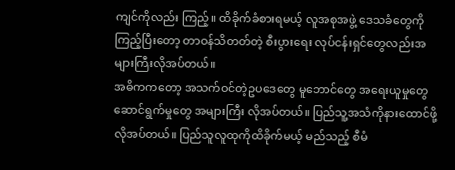ကျင်ကိုလည်း ကြည့်။ ထိခိုက်ခံစားရမယ့် လူအစုအဖွဲ့ ဒေသခံတွေကိုကြည့်ပြီးတော့ တာဝန်သိတတ်တဲ့ စီးပွားရေး လုပ်ငန်းရှင်တွေလည်းအများကြီးလိုအပ်တယ်။
အဓိကကတော့ အသက်ဝင်တဲ့ဥပဒေတွေ မူဘောင်တွေ အရေးယူမှုတွေ ဆောင်ရွက်မှုတွေ အများကြီး လိုအပ်တယ်။ ပြည်သူ့အသံကိုနားထောင်ဖို့လိုအပ်တယ်။ ပြည်သူလူထုကိုထိခိုက်မယ့် မည်သည့် စီမံ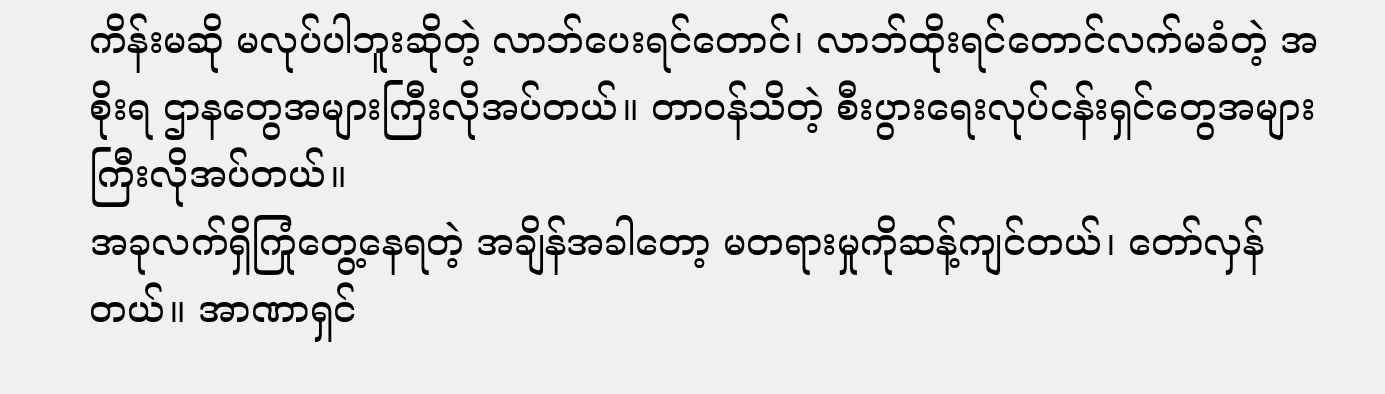ကိန်းမဆို မလုပ်ပါဘူးဆိုတဲ့ လာဘ်ပေးရင်တောင်၊ လာဘ်ထိုးရင်တောင်လက်မခံတဲ့ အစိုးရ ဌာနတွေအများကြီးလိုအပ်တယ်။ တာဝန်သိတဲ့ စီးပွားရေးလုပ်ငန်းရှင်တွေအများကြီးလိုအပ်တယ်။
အခုလက်ရှိကြုံတွေ့နေရတဲ့ အချိန်အခါတော့ မတရားမှုကိုဆန့်ကျင်တယ်၊ တော်လှန်တယ်။ အာဏာရှင်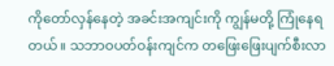ကိုတော်လှန်နေတဲ့ အခင်းအကျင်းကို ကျွန်မတို့ ကြုံနေရတယ်။ သဘာဝပတ်ဝန်းကျင်က တဖြေးဖြေးပျက်စီးလာ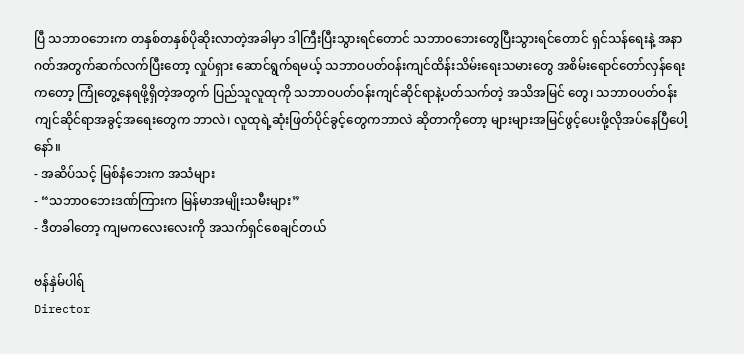ပြီ သဘာဝဘေးက တနှစ်တနှစ်ပိုဆိုးလာတဲ့အခါမှာ ဒါကြီးပြီးသွားရင်တောင် သဘာဝဘေးတွေပြီးသွားရင်တောင် ရှင်သန်ရေးနဲ့ အနာဂတ်အတွက်ဆက်လက်ပြီးတော့ လှုပ်ရှား ဆောင်ရွက်ရမယ့် သဘာဝပတ်ဝန်းကျင်ထိန်းသိမ်းရေးသမားတွေ အစိမ်းရောင်တော်လှန်ရေးကတော့ ကြုံတွေ့နေရဖို့ရှိတဲ့အတွက် ပြည်သူလူထုကို သဘာဝပတ်ဝန်းကျင်ဆိုင်ရာနဲ့ပတ်သက်တဲ့ အသိအမြင် တွေ၊ သဘာဝပတ်ဝန်းကျင်ဆိုင်ရာအခွင့်အရေးတွေက ဘာလဲ၊ လူထုရဲ့ဆုံးဖြတ်ပိုင်ခွင့်တွေကဘာလဲ ဆိုတာကိုတော့ များများအမြင်ဖွင့်ပေးဖို့လိုအပ်နေပြီပေါ့နော်။
- အဆိပ်သင့် မြစ်နံဘေးက အသံများ
- “သဘာဝဘေးဒဏ်ကြားက မြန်မာအမျိုးသမီးများ”
- ဒီတခါတော့ ကျမကလေးလေးကို အသက်ရှင်စေချင်တယ်

ဗန်နှဲမ်ပါရ်
Director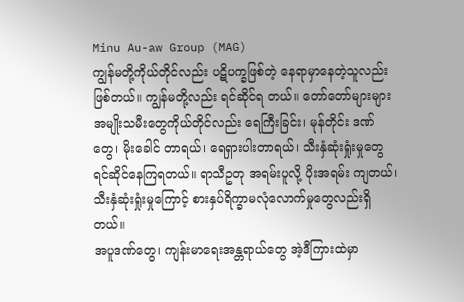Minu Au-aw Group (MAG)
ကျွန်မတို့ကိုယ်တိုင်လည်း ပဋိပက္ခဖြစ်တဲ့ နေရာမှာနေတဲ့သူလည်းဖြစ်တယ်။ ကျွန်မတို့လည်း ရင်ဆိုင်ရ တယ်။ တော်တော်များများ အမျိုးသမီးတွေကိုယ်တိုင်လည်း ရေကြီးခြင်း၊ မုန်တိုင်း ဒဏ်တွေ၊ မိုးခေါင် တာရယ်၊ ရေရှားပါးတာရယ်၊ သီးနှံဆုံးရှုံးမှုတွေ ရင်ဆိုင်နေကြရတယ်။ ရာသီဥတု အရမ်းပူလို့ ပိုးအရမ်း ကျတယ်၊ သီးနှံဆုံးရှုံးမှုကြောင့် စားနှပ်ရိက္ခာမလုံလောက်မှုတွေလည်းရှိတယ်။
အပူဒဏ်တွေ၊ ကျန်းမာရေးအန္တရာယ်တွေ အဲ့ဒီကြားထဲမှာ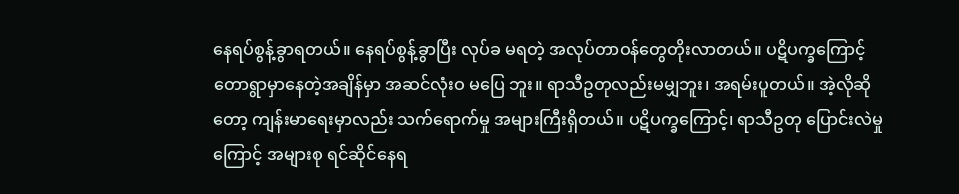နေရပ်စွန့်ခွာရတယ်။ နေရပ်စွန့်ခွာပြီး လုပ်ခ မရတဲ့ အလုပ်တာဝန်တွေတိုးလာတယ်။ ပဋိပက္ခကြောင့် တောရွာမှာနေတဲ့အချိန်မှာ အဆင်လုံးဝ မပြေ ဘူး။ ရာသီဥတုလည်းမမျှဘူး၊ အရမ်းပူတယ်။ အဲ့လိုဆိုတော့ ကျန်းမာရေးမှာလည်း သက်ရောက်မှု အများကြီးရှိတယ်။ ပဋိပက္ခကြောင့်၊ ရာသီဥတု ပြောင်းလဲမှုကြောင့် အများစု ရင်ဆိုင်နေရ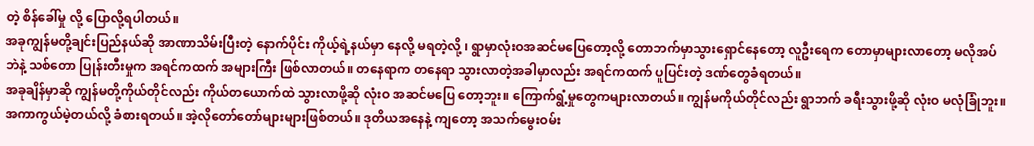တဲ့ စိန်ခေါ်မှု လို့ ပြောလို့ရပါတယ်။
အခုကျွန်မတို့ချင်းပြည်နယ်ဆို အာဏာသိမ်းပြီးတဲ့ နောက်ပိုင်း ကိုယ့်ရဲ့နယ်မှာ နေလို့ မရတဲ့လို့ ၊ ရွာမှာလုံးဝအဆင်မပြေတော့လို့ တောဘက်မှာသွားရှောင်နေတော့ လူဦးရေက တောမှာများလာတော့ မလိုအပ်ဘဲနဲ့ သစ်တော ပြုန်းတီးမှုက အရင်ကထက် အများကြီး ဖြစ်လာတယ်။ တနေရာက တနေရာ သွားလာတဲ့အခါမှာလည်း အရင်ကထက် ပူပြင်းတဲ့ ဒဏ်တွေခံရတယ်။
အခုချိန်မှာဆို ကျွန်မတို့ကိုယ်တိုင်လည်း ကိုယ်တယောက်ထဲ သွားလာဖို့ဆို လုံးဝ အဆင်မပြေ တော့ဘူး။ ကြောက်ရွံ့မှုတွေကများလာတယ်။ ကျွန်မကိုယ်တိုင်လည်း ရွာဘက် ခရီးသွားဖို့ဆို လုံးဝ မလုံခြုံဘူး။ အကာကွယ်မဲ့တယ်လို့ ခံစားရတယ်။ အဲ့လိုတော်တော်များများဖြစ်တယ်။ ဒုတိယအနေနဲ့ ကျတော့ အသက်မွေးဝမ်း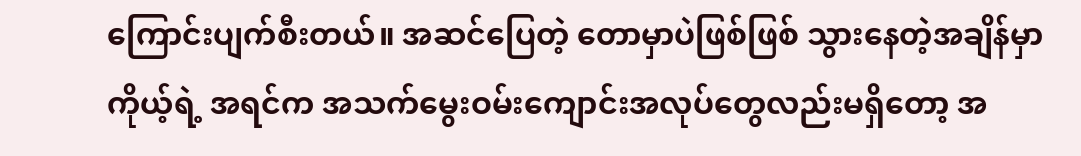ကြောင်းပျက်စီးတယ်။ အဆင်ပြေတဲ့ တောမှာပဲဖြစ်ဖြစ် သွားနေတဲ့အချိန်မှာ ကိုယ့်ရဲ့ အရင်က အသက်မွေးဝမ်းကျောင်းအလုပ်တွေလည်းမရှိတော့ အ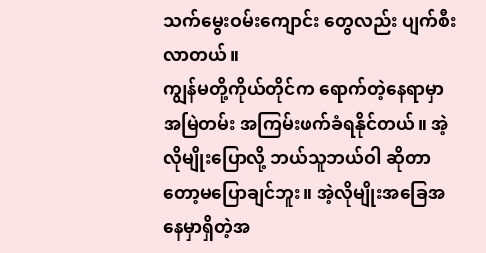သက်မွေးဝမ်းကျောင်း တွေလည်း ပျက်စီးလာတယ်။
ကျွန်မတို့ကိုယ်တိုင်က ရောက်တဲ့နေရာမှာ အမြဲတမ်း အကြမ်းဖက်ခံရနိုင်တယ်။ အဲ့လိုမျိုးပြောလို့ ဘယ်သူဘယ်ဝါ ဆိုတာတော့မပြောချင်ဘူး။ အဲ့လိုမျိုးအခြေအနေမှာရှိတဲ့အ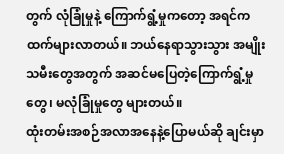တွက် လုံခြုံမှုနဲ့ ကြောက်ရွံ့မှုကတော့ အရင်ကထက်များလာတယ်။ ဘယ်နေရာသွားသွား အမျိုးသမီးတွေအတွက် အဆင်မပြေတဲ့ကြောက်ရွံ့မှုတွေ၊ မလုံခြုံမှုတွေ များတယ်။
ထုံးတမ်းအစဉ်အလာအနေနဲ့ပြောမယ်ဆို ချင်းမှာ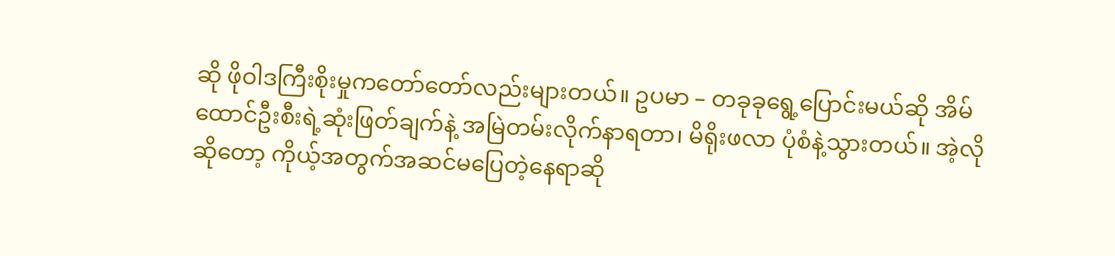ဆို ဖိုဝါဒကြီးစိုးမှုကတော်တော်လည်းများတယ်။ ဥပမာ – တခုခုရွေ့ပြောင်းမယ်ဆို အိမ်ထောင်ဦးစီးရဲ့ဆုံးဖြတ်ချက်နဲ့ အမြဲတမ်းလိုက်နာရတာ၊ မိရိုးဖလာ ပုံစံနဲ့သွားတယ်။ အဲ့လိုဆိုတော့ ကိုယ့်အတွက်အဆင်မပြေတဲ့နေရာဆို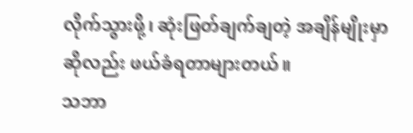လိုက်သွားဖို့၊ ဆုံးဖြတ်ချက်ချတဲ့ အချိန်မျိုးမှာဆိုလည်း ဖယ်ခံရတာများတယ်။
သဘာ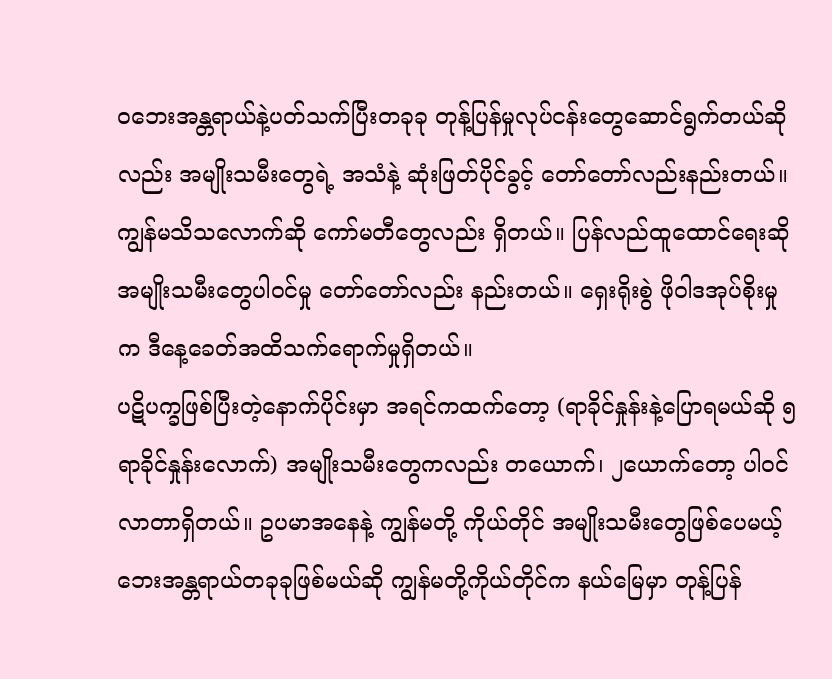ဝဘေးအန္တရာယ်နဲ့ပတ်သက်ပြီးတခုခု တုန့်ပြန်မှုလုပ်ငန်းတွေဆောင်ရွက်တယ်ဆိုလည်း အမျိုးသမီးတွေရဲ့ အသံနဲ့ ဆုံးဖြတ်ပိုင်ခွင့် တော်တော်လည်းနည်းတယ်။ ကျွန်မသိသလောက်ဆို ကော်မတီတွေလည်း ရှိတယ်။ ပြန်လည်ထူထောင်ရေးဆို အမျိုးသမီးတွေပါဝင်မှု တော်တော်လည်း နည်းတယ်။ ရှေးရိုးစွဲ ဖိုဝါဒအုပ်စိုးမှုက ဒီနေ့ခေတ်အထိသက်ရောက်မှုရှိတယ်။
ပဋိပက္ခဖြစ်ပြီးတဲ့နောက်ပိုင်းမှာ အရင်ကထက်တော့ (ရာခိုင်နှုန်းနဲ့ပြောရမယ်ဆို ၅ ရာခိုင်နှုန်းလောက်) အမျိုးသမီးတွေကလည်း တယောက်၊ ၂ယောက်တော့ ပါဝင်လာတာရှိတယ်။ ဥပမာအနေနဲ့ ကျွန်မတို့ ကိုယ်တိုင် အမျိုးသမီးတွေဖြစ်ပေမယ့် ဘေးအန္တရာယ်တခုခုဖြစ်မယ်ဆို ကျွန်မတို့ကိုယ်တိုင်က နယ်မြေမှာ တုန့်ပြန်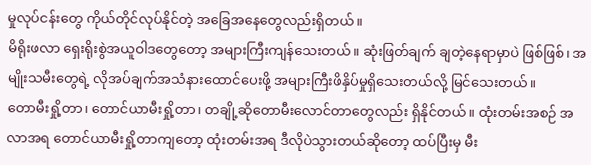မှုလုပ်ငန်းတွေ ကိုယ်တိုင်လုပ်နိုင်တဲ့ အခြေအနေတွေလည်းရှိတယ်။
မိရိုးဖလာ ရှေးရိုးစွဲအယူဝါဒတွေတော့ အများကြီးကျန်သေးတယ်။ ဆုံးဖြတ်ချက် ချတဲ့နေရာမှာပဲ ဖြစ်ဖြစ်၊ အမျိုးသမီးတွေရဲ့ လိုအပ်ချက်အသံနားထောင်ပေးဖို့ အများကြီးဖိနှိပ်မှုရှိသေးတယ်လို့ မြင်သေးတယ်။
တောမီးရှို့တာ၊ တောင်ယာမီးရှို့တာ၊ တချို့ဆိုတောမီးလောင်တာတွေလည်း ရှိနိုင်တယ်။ ထုံးတမ်းအစဉ် အလာအရ တောင်ယာမီးရှို့တာကျတော့ ထုံးတမ်းအရ ဒီလိုပဲသွားတယ်ဆိုတော့ ထပ်ပြီးမှ မီး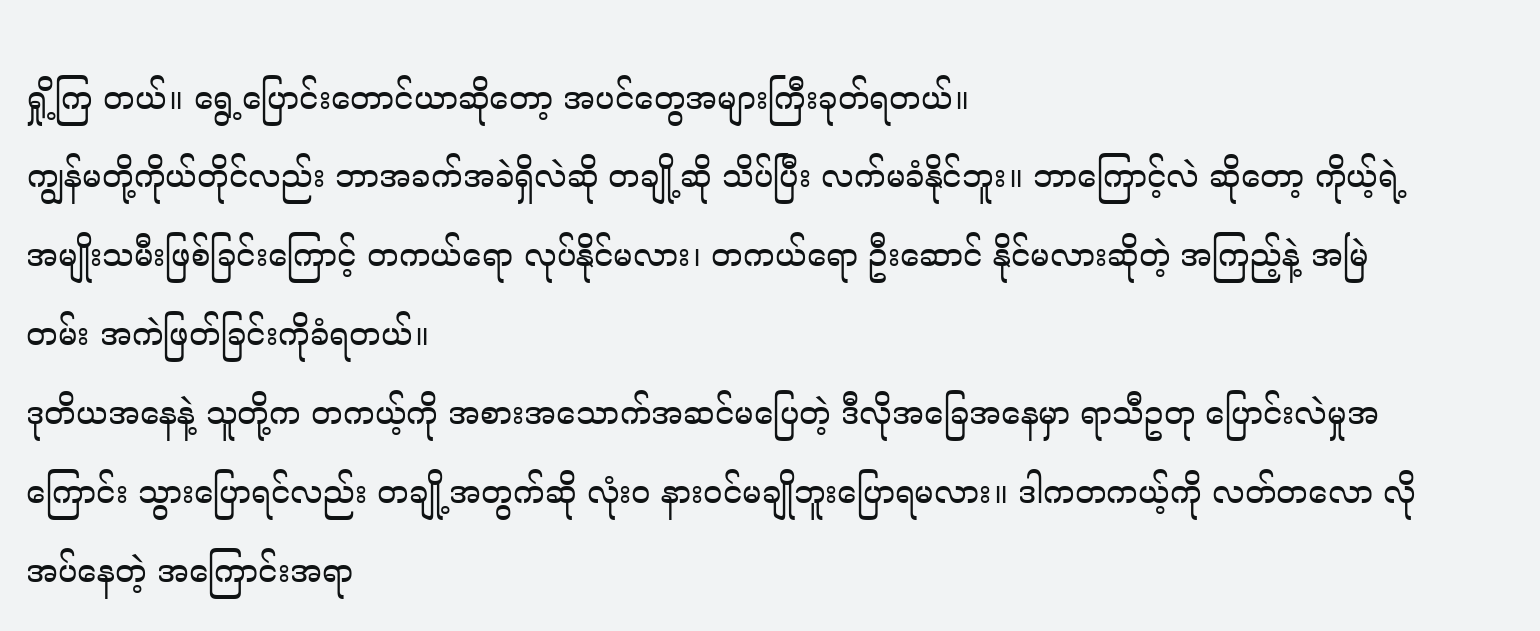ရှို့ကြ တယ်။ ရွေ့ပြောင်းတောင်ယာဆိုတော့ အပင်တွေအများကြီးခုတ်ရတယ်။
ကျွန်မတို့ကိုယ်တိုင်လည်း ဘာအခက်အခဲရှိလဲဆို တချို့ဆို သိပ်ပြီး လက်မခံနိုင်ဘူး။ ဘာကြောင့်လဲ ဆိုတော့ ကိုယ့်ရဲ့ အမျိုးသမီးဖြစ်ခြင်းကြောင့် တကယ်ရော လုပ်နိုင်မလား၊ တကယ်ရော ဦးဆောင် နိုင်မလားဆိုတဲ့ အကြည့်နဲ့ အမြဲတမ်း အကဲဖြတ်ခြင်းကိုခံရတယ်။
ဒုတိယအနေနဲ့ သူတို့က တကယ့်ကို အစားအသောက်အဆင်မပြေတဲ့ ဒီလိုအခြေအနေမှာ ရာသီဥတု ပြောင်းလဲမှုအကြောင်း သွားပြောရင်လည်း တချို့အတွက်ဆို လုံးဝ နားဝင်မချိုဘူးပြောရမလား။ ဒါကတကယ့်ကို လတ်တလော လိုအပ်နေတဲ့ အကြောင်းအရာ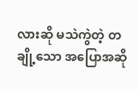လားဆို မသဲကွဲတဲ့ တချို့သော အပြောအဆို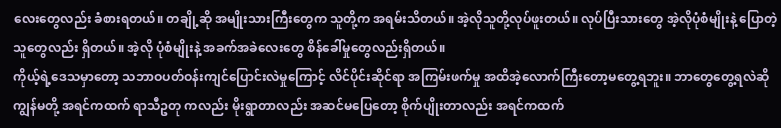လေးတွေလည်း ခံစားရတယ်။ တချို့ဆို အမျိုးသားကြီးတွေက သူတို့က အရမ်းသိတယ်။ အဲ့လိုသူတို့လုပ်ဖူးတယ်။ လုပ်ပြီးသားတွေ အဲ့လိုပုံစံမျိုးနဲ့ ပြောတဲ့သူတွေလည်း ရှိတယ်။ အဲ့လို ပုံစံမျိုးနဲ့ အခက်အခဲလေးတွေ စိန်ခေါ်မှုတွေလည်းရှိတယ်။
ကိုယ့်ရဲ့ဒေသမှာတော့ သဘာဝပတ်ဝန်းကျင်ပြောင်းလဲမှုကြောင့် လိင်ပိုင်းဆိုင်ရာ အကြမ်းဖက်မှု အထိအဲ့လောက်ကြီးတော့မတွေ့ရဘူး။ ဘာတွေတွေ့ရလဲဆို ကျွန်မတို့ အရင်ကထက် ရာသီဥတု ကလည်း မိုးရွာတာလည်း အဆင်မပြေတော့ စိုက်ပျိုးတာလည်း အရင်ကထက်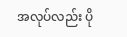အလုပ်လည်း ပို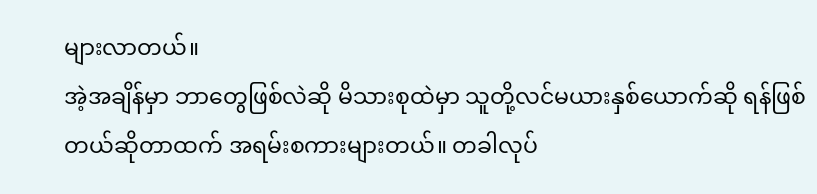များလာတယ်။
အဲ့အချိန်မှာ ဘာတွေဖြစ်လဲဆို မိသားစုထဲမှာ သူတို့လင်မယားနှစ်ယောက်ဆို ရန်ဖြစ်တယ်ဆိုတာထက် အရမ်းစကားများတယ်။ တခါလုပ်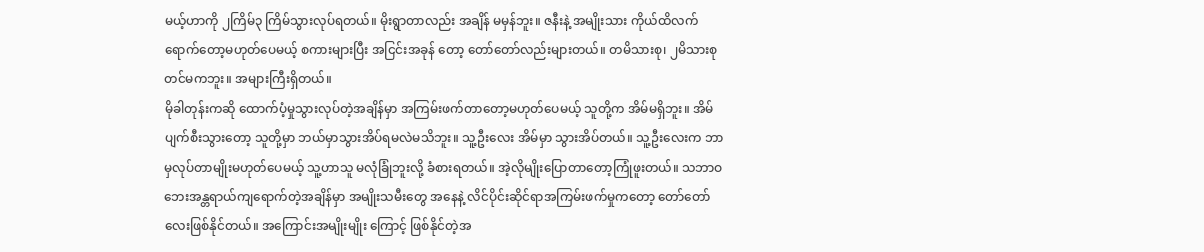မယ့်ဟာကို ၂ကြိမ်၃ ကြိမ်သွားလုပ်ရတယ်။ မိုးရွာတာလည်း အချိန် မမှန်ဘူး။ ဇနီးနဲ့ အမျိုးသား ကိုယ်ထိလက်ရောက်တော့မဟုတ်ပေမယ့် စကားများပြီး အငြင်းအခုန် တော့ တော်တော်လည်းများတယ်။ တမိသားစု၊ ၂မိသားစုတင်မကဘူး။ အများကြီးရှိတယ်။
မိုခါတုန်းကဆို ထောက်ပံ့မှုသွားလုပ်တဲ့အချိန်မှာ အကြမ်းဖက်တာတော့မဟုတ်ပေမယ့် သူတို့က အိမ်မရှိဘူး။ အိမ်ပျက်စီးသွားတော့ သူတို့မှာ ဘယ်မှာသွားအိပ်ရမလဲမသိဘူး။ သူ့ဦးလေး အိမ်မှာ သွားအိပ်တယ်။ သူ့ဦးလေးက ဘာမှလုပ်တာမျိုးမဟုတ်ပေမယ့် သူ့ဟာသူ မလုံခြုံဘူးလို့ ခံစားရတယ်။ အဲ့လိုမျိုးပြောတာတော့ကြုံဖူးတယ်။ သဘာဝဘေးအန္တရာယ်ကျရောက်တဲ့အချိန်မှာ အမျိုးသမီးတွေ အနေနဲ့ လိင်ပိုင်းဆိုင်ရာအကြမ်းဖက်မှုကတော့ တော်တော်လေးဖြစ်နိုင်တယ်။ အကြောင်းအမျိုးမျိုး ကြောင့် ဖြစ်နိုင်တဲ့အ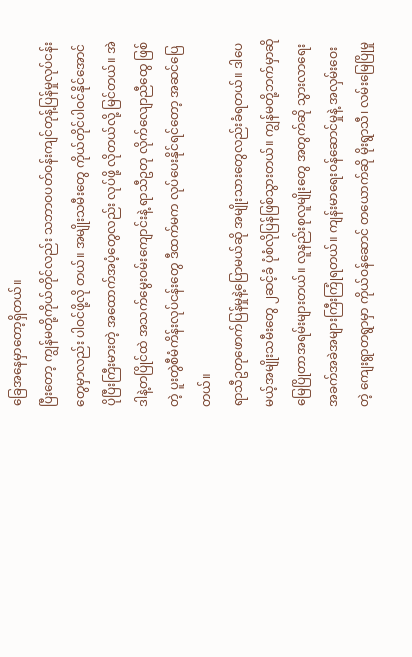ခြေအနေမှာတော့ရှိတယ်။
ပြီးတော့ ကျွန်မတို့ကိုယ်တိုင်လည်း သဘာဝပတ်ဝန်းကျင်တုန့်ပြန်မှုလုပ်ငန်းတွေမှာလည်း ပါဝင်ဖို့လို တယ်။ အမျိုးသမီးတွေ ကိုယ်တိုင်ပါဝင်နိုင်အောင် ပိုပြီးကြီးမားတဲ့ အထောက်အပံ့တွေလည်း လုပ်ဖို့ လိုတယ်လို့ မြင်တယ်။ အဲဒါနဲ့တပြိုင်ထဲ အသက်မွေးဝမ်းကျောင်းနဲ့ ရာသီဥတု လိုက်လျောညီထွေ ဖြစ်တဲ့ ပူးတွဲစီမံကိန်းလုပ်ငန်းတွေ ဒီထက်မက လုပ်ပေးနိုင်ရင်တော့ အဆင်ပြေတယ်။
ရာသီဥတုဖောက်ပြန်မှုနဲ့ပြောမယ်ဆို အမျိုးသားတွေလည်းခံရတယ်။ ဒါပေမယ့်အမျိုးသမီးတွေ ၂ဆင့်ခံ ပုံစံလိုပြန်ဖြစ်သွားတယ်။ ကျွန်မတို့ဘက်မှာဆို မြေပြိုတာအရမ်းများတယ်။ လူနည်းစုလူမျိုးတွေ အတွက်ဆို သွားလာရေး အခက်အခဲအများကြီးကြုံရတယ်။ ကျန်းမာရေးဝန်ဆောင်မှုနဲ့ အလှမ်းဝေးတဲ့ ကျေးရွာတရွာမှာ ကိုယ်ဝန်ဆောင် တယောက်ဆို မိုးရွာသီ၊ လမ်းမြေပြိုမှု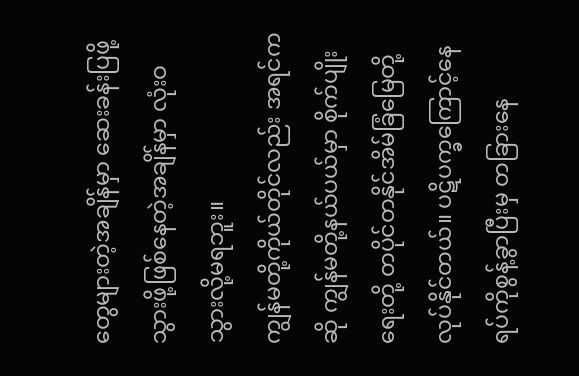တွေများတဲ့အချိန်မှာ ဆေးခန်းပြဖို့ သွားဖို့ဖြစ်နေတဲ့အချိန်မှာ လုံးဝသွားလို့မရဘူး။
ကျွန်မတို့ကိုယ်တိုင်လည်း အရင်ကဆို ကျွန်မတို့နယ်ပယ်မှာ စိုက်ပျိုးရေးတို့ တပိုင်တနိုင်အိမ်ခြံမြေတို့ လုပ်နိုင်တယ်။ ပဋိပက္ခကြောင့်နေရပ်ကိုစွန့်ခွာပြီးမှ တခြားနေ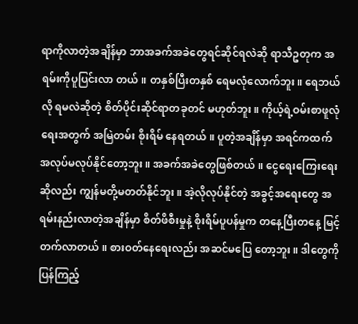ရာကိုလာတဲ့အချိန်မှာ ဘာအခက်အခဲတွေရင်ဆိုင်ရလဲဆို ရာသီဥတုက အရမ်းကိုပူပြင်းလာ တယ်။ တနှစ်ပြီးတနှစ် ရေမလုံလောက်ဘူး။ ရေဘယ်လို ရမလဲဆိုတဲ့ စိတ်ပိုင်းဆိုင်ရာတခုတင် မဟုတ်ဘူး။ ကိုယ့်ရဲ့ဝမ်းစာဖူလုံရေးအတွက် အမြဲတမ်း စိုးရိမ် နေရတယ်။ ပူတဲ့အချိန်မှာ အရင်ကထက် အလုပ်မလုပ်နိုင်တော့ဘူး။ အခက်အခဲတွေဖြစ်တယ်။ ငွေရေးကြေးရေး ဆိုလည်း ကျွန်မတို့မတတ်နိုင်ဘူး။ အဲ့လိုလုပ်နိုင်တဲ့ အခွင့်အရေးတွေ အရမ်းနည်းလာတဲ့အချိန်မှာ စိတ်ဖိစီးမှုနဲ့ စိုးရိမ်ပူပန်မှုက တနေ့ပြီးတနေ့ မြင့်တက်လာတယ်။ စားဝတ်နေရေးလည်း အဆင်မပြေ တော့ဘူး။ ဒါတွေကိုပြန်ကြည့်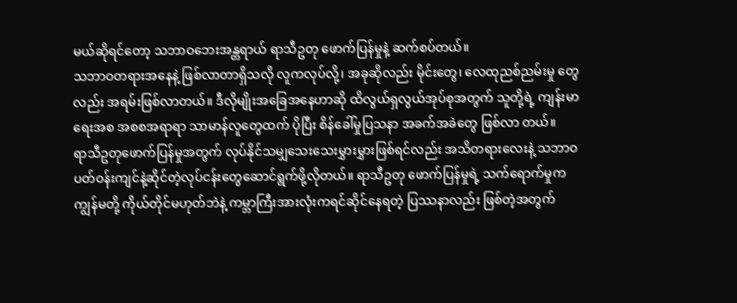မယ်ဆိုရင်တော့ သဘာဝဘေးအန္တရာယ် ရာသီဥတု ဖောက်ပြန်မှုနဲ့ ဆက်စပ်တယ်။
သဘာဝတရားအနေနဲ့ ဖြစ်လာတာရှိသလို လူကလုပ်လို့၊ အခုဆိုလည်း မိုင်းတွေ၊ လေထုညစ်ညမ်းမှု တွေလည်း အရမ်းဖြစ်လာတယ်။ ဒီလိုမျိုးအခြေအနေဟာဆို ထိလွယ်ရှလွယ်အုပ်စုအတွက် သူတို့ရဲ့ ကျန်းမာရေးအစ အစစအရာရာ သာမာန်လူတွေထက် ပိုပြီး စိန်ခေါ်မှုပြသနာ အခက်အခဲတွေ ဖြစ်လာ တယ်။
ရာသီဥတုဖောက်ပြန်မှုအတွက် လုပ်နိုင်သမျှသေးသေးမွှားမွှားဖြစ်ရင်လည်း အသိတရားလေးနဲ့ သဘာဝပတ်ဝန်းကျင်နဲ့ဆိုင်တဲ့လုပ်ငန်းတွေဆောင်ရွက်ဖို့လိုတယ်။ ရာသီဥတု ဖောက်ပြန်မှုရဲ့ သက်ရောက်မှုက ကျွန်မတို့ ကိုယ်တိုင်မဟုတ်ဘဲနဲ့ ကမ္ဘာကြီးအားလုံးကရင်ဆိုင်နေရတဲ့ ပြဿနာလည်း ဖြစ်တဲ့အတွက်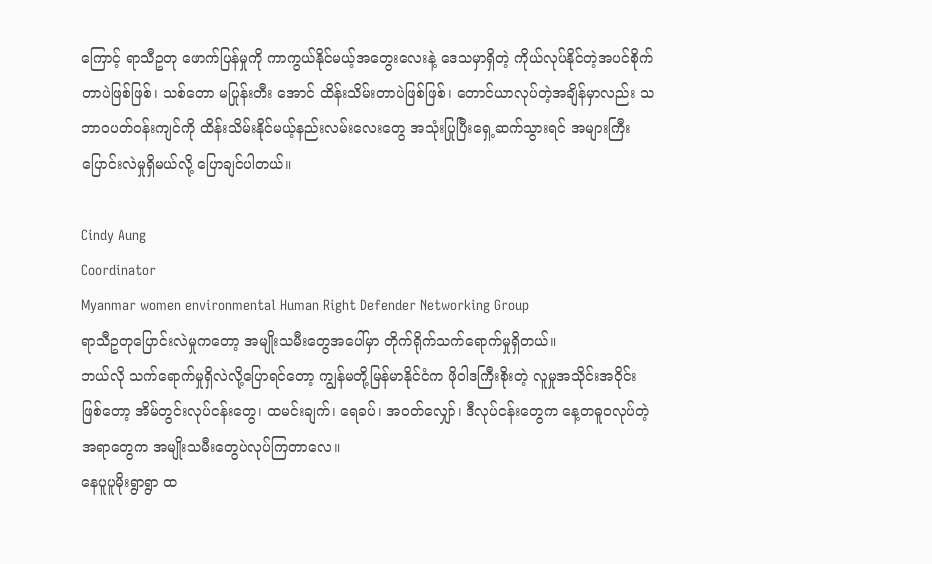ကြောင့် ရာသီဥတု ဖောက်ပြန်မှုကို ကာကွယ်နိုင်မယ့်အတွေးလေးနဲ့ ဒေသမှာရှိတဲ့ ကိုယ်လုပ်နိုင်တဲ့အပင်စိုက်တာပဲဖြစ်ဖြစ်၊ သစ်တော မပြုန်းတီး အောင် ထိန်းသိမ်းတာပဲဖြစ်ဖြစ်၊ တောင်ယာလုပ်တဲ့အချိန်မှာလည်း သဘာဝပတ်ဝန်းကျင်ကို ထိန်းသိမ်းနိုင်မယ့်နည်းလမ်းလေးတွေ အသုံးပြုပြီးရှေ့ဆက်သွားရင် အများကြီးပြောင်းလဲမှုရှိမယ်လို့ ပြောချင်ပါတယ်။

Cindy Aung
Coordinator
Myanmar women environmental Human Right Defender Networking Group
ရာသီဥတုပြောင်းလဲမှုကတော့ အမျိုးသမီးတွေအပေါ်မှာ တိုက်ရိုက်သက်ရောက်မှုရှိတယ်။
ဘယ်လို သက်ရောက်မှုရှိလဲလို့ပြောရင်တော့ ကျွန်မတို့မြန်မာနိုင်ငံက ဖိုဝါဒကြီးစိုးတဲ့ လူမှုအသိုင်းအဝိုင်းဖြစ်တော့ အိမ်တွင်းလုပ်ငန်းတွေ၊ ထမင်းချက်၊ ရေခပ်၊ အဝတ်လျှော်၊ ဒီလုပ်ငန်းတွေက နေ့တဓူဝလုပ်တဲ့အရာတွေက အမျိုးသမီးတွေပဲလုပ်ကြတာလေ။
နေပူပူမိုးရွာရွာ ထ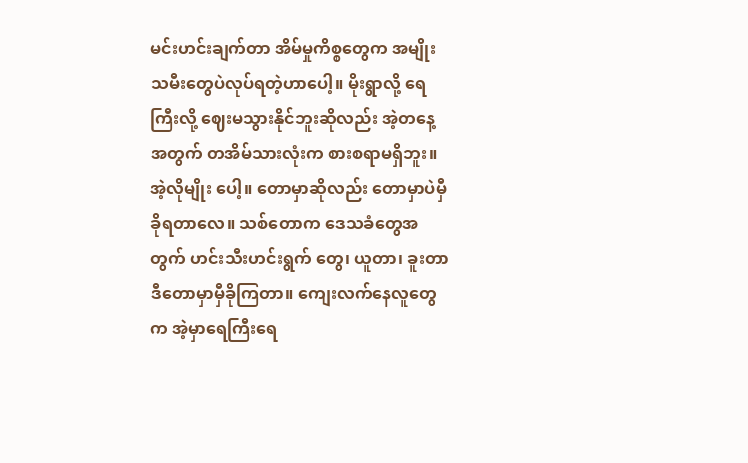မင်းဟင်းချက်တာ အိမ်မှုကိစ္စတွေက အမျိုးသမီးတွေပဲလုပ်ရတဲ့ဟာပေါ့။ မိုးရွာလို့ ရေကြီးလို့ ဈေးမသွားနိုင်ဘူးဆိုလည်း အဲ့တနေ့အတွက် တအိမ်သားလုံးက စားစရာမရှိဘူး။ အဲ့လိုမျိုး ပေါ့။ တောမှာဆိုလည်း တောမှာပဲမှီခိုရတာလေ။ သစ်တောက ဒေသခံတွေအတွက် ဟင်းသီးဟင်းရွက် တွေ၊ ယူတာ၊ ခူးတာ ဒီတောမှာမှီခိုကြတာ။ ကျေးလက်နေလူတွေက အဲ့မှာရေကြီးရေ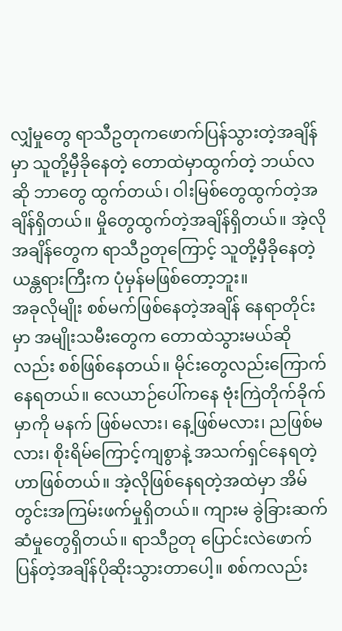လျှံမှုတွေ ရာသီဥတုကဖောက်ပြန်သွားတဲ့အချိန်မှာ သူတို့မှီခိုနေတဲ့ တောထဲမှာထွက်တဲ့ ဘယ်လဆို ဘာတွေ ထွက်တယ်၊ ဝါးမြစ်တွေထွက်တဲ့အချိန်ရှိတယ်။ မှိုတွေထွက်တဲ့အချိန်ရှိတယ်။ အဲ့လိုအချိန်တွေက ရာသီဥတုကြောင့် သူတို့မှီခိုနေတဲ့ယန္တရားကြီးက ပုံမှန်မဖြစ်တော့ဘူး။
အခုလိုမျိုး စစ်မက်ဖြစ်နေတဲ့အချိန် နေရာတိုင်းမှာ အမျိုးသမီးတွေက တောထဲသွားမယ်ဆိုလည်း စစ်ဖြစ်နေတယ်။ မိုင်းတွေလည်းကြောက်နေရတယ်။ လေယာဉ်ပေါ်ကနေ ဗုံးကြဲတိုက်ခိုက်မှာကို မနက် ဖြစ်မလား၊ နေ့ဖြစ်မလား၊ ညဖြစ်မလား၊ စိုးရိမ်ကြောင့်ကျစွာနဲ့ အသက်ရှင်နေရတဲ့ဟာဖြစ်တယ်။ အဲ့လိုဖြစ်နေရတဲ့အထဲမှာ အိမ်တွင်းအကြမ်းဖက်မှုရှိတယ်။ ကျားမ ခွဲခြားဆက်ဆံမှုတွေရှိတယ်။ ရာသီဥတု ပြောင်းလဲဖောက်ပြန်တဲ့အချိန်ပိုဆိုးသွားတာပေါ့။ စစ်ကလည်း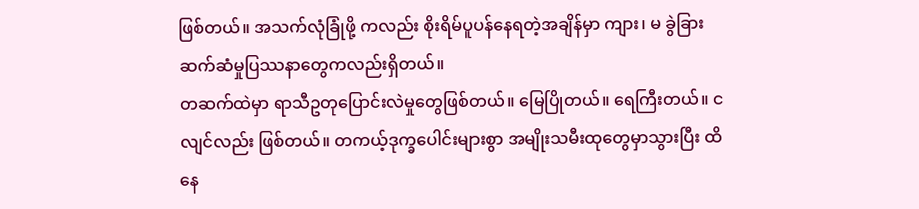ဖြစ်တယ်။ အသက်လုံခြုံဖို့ ကလည်း စိုးရိမ်ပူပန်နေရတဲ့အချိန်မှာ ကျား၊ မ ခွဲခြားဆက်ဆံမှုပြဿနာတွေကလည်းရှိတယ်။
တဆက်ထဲမှာ ရာသီဥတုပြောင်းလဲမှုတွေဖြစ်တယ်။ မြေပြိုတယ်။ ရေကြီးတယ်။ ငလျင်လည်း ဖြစ်တယ်။ တကယ့်ဒုက္ခပေါင်းများစွာ အမျိုးသမီးထုတွေမှာသွားပြီး ထိနေ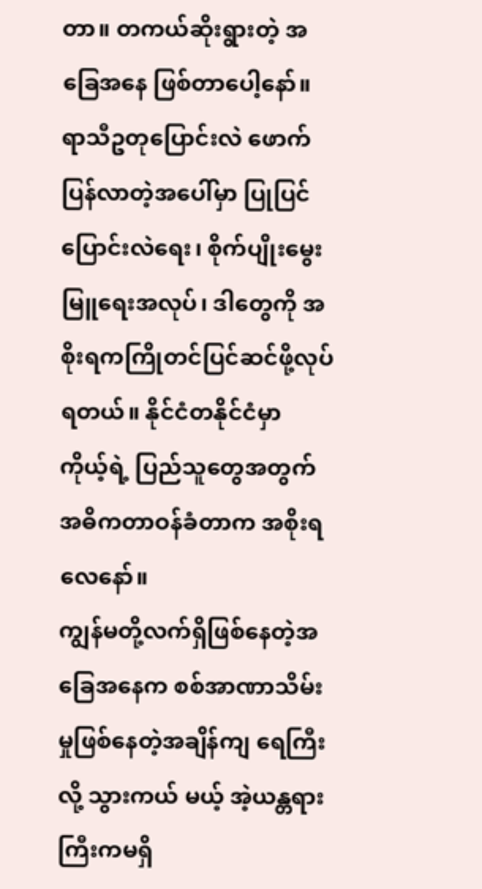တာ။ တကယ်ဆိုးရွားတဲ့ အခြေအနေ ဖြစ်တာပေါ့နော်။ ရာသီဥတုပြောင်းလဲ ဖောက်ပြန်လာတဲ့အပေါ်မှာ ပြုပြင်ပြောင်းလဲရေး၊ စိုက်ပျိုးမွေးမြူရေးအလုပ်၊ ဒါတွေကို အစိုးရကကြိုတင်ပြင်ဆင်ဖို့လုပ်ရတယ်။ နိုင်ငံတနိုင်ငံမှာ ကိုယ့်ရဲ့ ပြည်သူတွေအတွက် အဓိကတာဝန်ခံတာက အစိုးရလေနော်။
ကျွန်မတို့လက်ရှိဖြစ်နေတဲ့အခြေအနေက စစ်အာဏာသိမ်းမှုဖြစ်နေတဲ့အချိန်ကျ ရေကြီးလို့ သွားကယ် မယ့် အဲ့ယန္တရားကြီးကမရှိ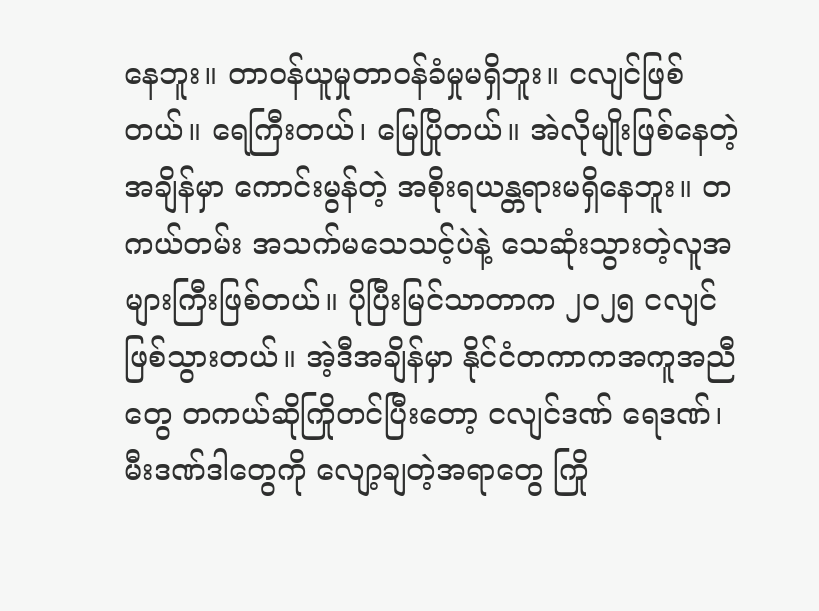နေဘူး။ တာဝန်ယူမှုတာဝန်ခံမှုမရှိဘူး။ ငလျင်ဖြစ်တယ်။ ရေကြီးတယ်၊ မြေပြိုတယ်။ အဲလိုမျိုးဖြစ်နေတဲ့အချိန်မှာ ကောင်းမွန်တဲ့ အစိုးရယန္တရားမရှိနေဘူး။ တကယ်တမ်း အသက်မသေသင့်ပဲနဲ့ သေဆုံးသွားတဲ့လူအများကြီးဖြစ်တယ်။ ပိုပြီးမြင်သာတာက ၂၀၂၅ ငလျင် ဖြစ်သွားတယ်။ အဲ့ဒီအချိန်မှာ နိုင်ငံတကာကအကူအညီတွေ တကယ်ဆိုကြိုတင်ပြီးတော့ ငလျင်ဒဏ် ရေဒဏ်၊ မီးဒဏ်ဒါတွေကို လျော့ချတဲ့အရာတွေ ကြို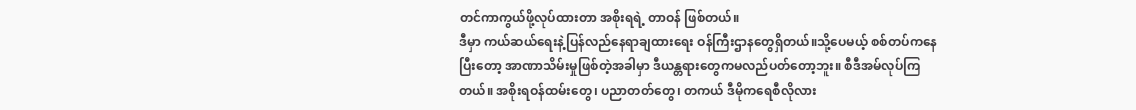တင်ကာကွယ်ဖို့လုပ်ထားတာ အစိုးရရဲ့ တာဝန် ဖြစ်တယ်။
ဒီမှာ ကယ်ဆယ်ရေးနဲ့ပြန်လည်နေရာချထားရေး ဝန်ကြီးဌာနတွေရှိတယ်။သို့ပေမယ့် စစ်တပ်ကနေ ပြီးတော့ အာဏာသိမ်းမှုဖြစ်တဲ့အခါမှာ ဒီယန္တရားတွေကမလည်ပတ်တော့ဘူး။ စီဒီအမ်လုပ်ကြတယ်။ အစိုးရဝန်ထမ်းတွေ၊ ပညာတတ်တွေ၊ တကယ် ဒီမိုကရေစီလိုလား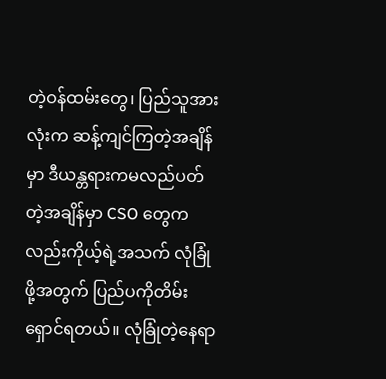တဲ့ဝန်ထမ်းတွေ၊ ပြည်သူအားလုံးက ဆန့်ကျင်ကြတဲ့အချိန်မှာ ဒီယန္တရားကမလည်ပတ်တဲ့အချိန်မှာ CSO တွေကလည်းကိုယ့်ရဲ့အသက် လုံခြုံဖို့အတွက် ပြည်ပကိုတိမ်းရှောင်ရတယ်။ လုံခြုံတဲ့နေရာ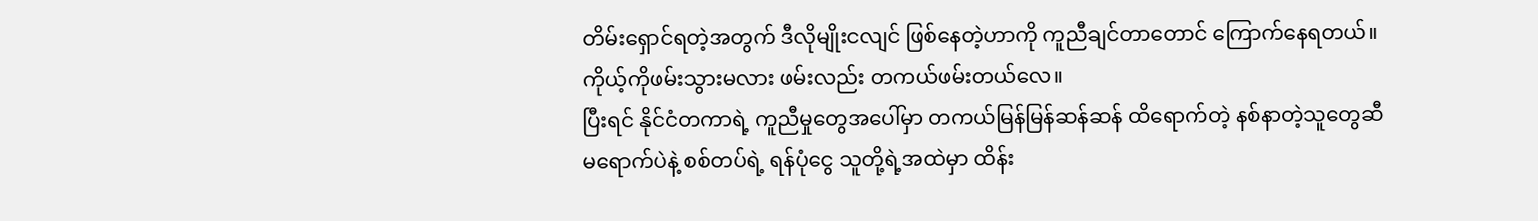တိမ်းရှောင်ရတဲ့အတွက် ဒီလိုမျိုးငလျင် ဖြစ်နေတဲ့ဟာကို ကူညီချင်တာတောင် ကြောက်နေရတယ်။ ကိုယ့်ကိုဖမ်းသွားမလား ဖမ်းလည်း တကယ်ဖမ်းတယ်လေ။
ပြီးရင် နိုင်ငံတကာရဲ့ ကူညီမှုတွေအပေါ်မှာ တကယ်မြန်မြန်ဆန်ဆန် ထိရောက်တဲ့ နစ်နာတဲ့သူတွေဆီ မရောက်ပဲနဲ့ စစ်တပ်ရဲ့ ရန်ပုံငွေ သူတို့ရဲ့အထဲမှာ ထိန်း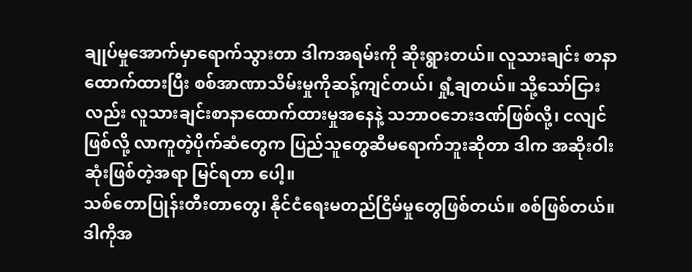ချုပ်မှုအောက်မှာရောက်သွားတာ ဒါကအရမ်းကို ဆိုးရွားတယ်။ လူသားချင်း စာနာထောက်ထားပြီး စစ်အာဏာသိမ်းမှုကိုဆန့်ကျင်တယ်၊ ရှုံ့ချတယ်။ သို့သော်ငြားလည်း လူသားချင်းစာနာထောက်ထားမှုအနေနဲ့ သဘာဝဘေးဒဏ်ဖြစ်လို့၊ ငလျင်ဖြစ်လို့ လာကူတဲ့ပိုက်ဆံတွေက ပြည်သူတွေဆီမရောက်ဘူးဆိုတာ ဒါက အဆိုးဝါးဆုံးဖြစ်တဲ့အရာ မြင်ရတာ ပေါ့။
သစ်တောပြုန်းတီးတာတွေ၊ နိုင်ငံရေးမတည်ငြိမ်မှုတွေဖြစ်တယ်။ စစ်ဖြစ်တယ်။ ဒါကိုအ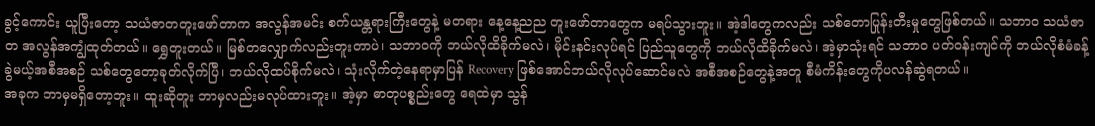ခွင့်ကောင်း ယူပြီးတော့ သယံဇာတတူးဖော်တာက အလွန်အမင်း စက်ယန္တရားကြီးတွေနဲ့ မတရား နေ့နေ့ညည တူးဖော်တာတွေက မရပ်သွားဘူး။ အဲ့ဒါတွေကလည်း သစ်တောပြုန်းတီးမှုတွေဖြစ်တယ်။ သဘာဝ သယံဇာတ အလွန်အကျွံထုတ်တယ်။ ရွှေတူးတယ်။ မြစ်တလျှောက်လည်းတူးတာပဲ၊ သဘာဝကို ဘယ်လိုထိခိုက်မလဲ၊ မိုင်းနင်းလုပ်ရင် ပြည်သူတွေကို ဘယ်လိုထိခိုက်မလဲ၊ အဲ့မှာသုံးရင် သဘာဝ ပတ်ဝန်းကျင်ကို ဘယ်လိုစံမံခန့်ခွဲမယ့်အစီအစဉ် သစ်တွေတော့ခုတ်လိုက်ပြီ၊ ဘယ်လိုထပ်စိုက်မလဲ၊ သုံးလိုက်တဲ့နေရာမှာပြန် Recovery ဖြစ်အောင်ဘယ်လိုလုပ်ဆောင်မလဲ အစီအစဉ်တွေနဲ့အတူ စီမံကိန်းတွေကိုပလန်ဆွဲရတယ်။
အခုက ဘာမှမရှိတော့ဘူး။ ထူးဆိုတူး ဘာမှလည်းမလုပ်ထားဘူး။ အဲ့မှာ ဓာတုပစ္စည်းတွေ ရေထဲမှာ သွန်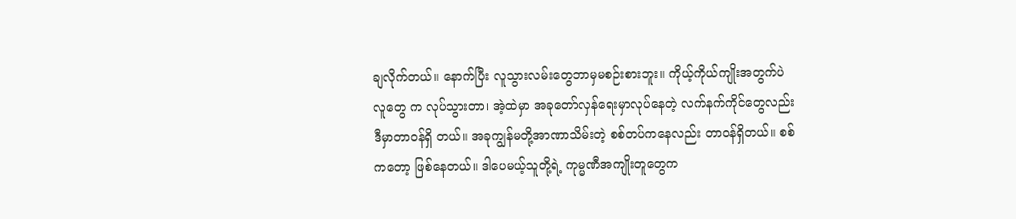ချလိုက်တယ်။ နောက်ပြီး လူသွားလမ်းတွေဘာမှမစဉ်းစားဘူး။ ကိုယ့်ကိုယ်ကျိုးအတွက်ပဲ လူတွေ က လုပ်သွားတာ၊ အဲ့ထဲမှာ အခုတော်လှန်ရေးမှာလုပ်နေတဲ့ လက်နက်ကိုင်တွေလည်း ဒီမှာတာဝန်ရှိ တယ်။ အခုကျွန်မတို့အာဏာသိမ်းတဲ့ စစ်တပ်ကနေလည်း တာဝန်ရှိတယ်။ စစ်ကတော့ ဖြစ်နေတယ်။ ဒါပေမယ့်သူတို့ရဲ့ ကုမ္မဏီအကျိုးတူတွေက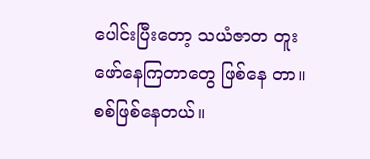ပေါင်းပြီးတော့ သယံဇာတ တူးဖော်နေကြတာတွေ ဖြစ်နေ တာ။
စစ်ဖြစ်နေတယ်။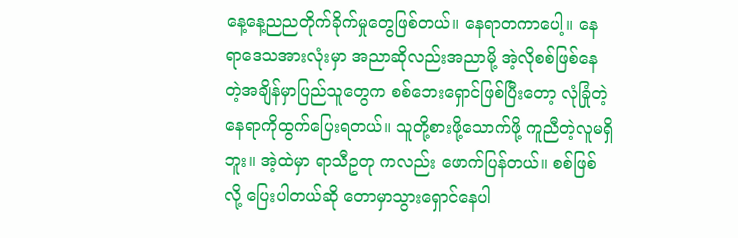နေ့နေ့ညညတိုက်ခိုက်မှုတွေဖြစ်တယ်။ နေရာတကာပေါ့။ နေရာဒေသအားလုံးမှာ အညာဆိုလည်းအညာမို့ အဲ့လိုစစ်ဖြစ်နေတဲ့အချိန်မှာပြည်သူတွေက စစ်ဘေးရှောင်ဖြစ်ပြီးတော့ လုံခြုံတဲ့နေရာကိုထွက်ပြေးရတယ်။ သူတို့စားဖို့သောက်ဖို့ ကူညီတဲ့လူမရှိဘူး။ အဲ့ထဲမှာ ရာသီဥတု ကလည်း ဖောက်ပြန်တယ်။ စစ်ဖြစ်လို့ ပြေးပါတယ်ဆို တောမှာသွားရှောင်နေပါ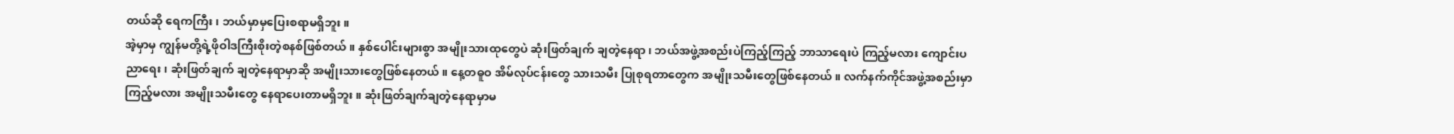တယ်ဆို ရေကကြီး၊ ဘယ်မှာမှပြေးစရာမရှိဘူး။
အဲ့မှာမှ ကျွန်မတို့ရဲ့ဖိုဝါဒကြီးစိုးတဲ့စနစ်ဖြစ်တယ်။ နှစ်ပေါင်းများစွာ အမျိုးသားထုတွေပဲ ဆုံးဖြတ်ချက် ချတဲ့နေရာ၊ ဘယ်အဖွဲ့အစည်းပဲကြည့်ကြည့် ဘာသာရေးပဲ ကြည့်မလား ကျောင်းပညာရေး၊ ဆုံးဖြတ်ချက် ချတဲ့နေရာမှာဆို အမျိုးသားတွေဖြစ်နေတယ်။ နေ့တဓူဝ အိမ်လုပ်ငန်းတွေ သားသမီး ပြုစုရတာတွေက အမျိုးသမီးတွေဖြစ်နေတယ်။ လက်နက်ကိုင်အဖွဲ့အစည်းမှာကြည့်မလား အမျိုးသမီးတွေ နေရာပေးတာမရှိဘူး။ ဆုံးဖြတ်ချက်ချတဲ့နေရာမှာမ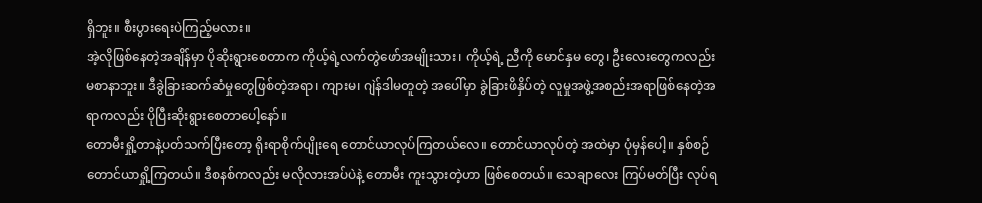ရှိဘူး။ စီးပွားရေးပဲကြည့်မလား။
အဲ့လိုဖြစ်နေတဲ့အချိန်မှာ ပိုဆိုးရွားစေတာက ကိုယ့်ရဲ့လက်တွဲဖော်အမျိုးသား၊ ကိုယ့်ရဲ့ ညီကို မောင်နှမ တွေ၊ ဦးလေးတွေကလည်း မစာနာဘူး။ ဒီခွဲခြားဆက်ဆံမှုတွေဖြစ်တဲ့အရာ၊ ကျားမ၊ ဂျဲန်ဒါမတူတဲ့ အပေါ်မှာ ခွဲခြားဖိနှိပ်တဲ့ လူမှုအဖွဲ့အစည်းအရာဖြစ်နေတဲ့အရာကလည်း ပိုပြီးဆိုးရွားစေတာပေါ့နော်။
တောမီးရှို့တာနဲ့ပတ်သက်ပြီးတော့ ရိုးရာစိုက်ပျိုးရေ တောင်ယာလုပ်ကြတယ်လေ။ တောင်ယာလုပ်တဲ့ အထဲမှာ ပုံမှန်ပေါ့။ နှစ်စဉ်တောင်ယာရှို့ကြတယ်။ ဒီစနစ်ကလည်း မလိုလားအပ်ပဲနဲ့ တောမီး ကူးသွားတဲ့ဟာ ဖြစ်စေတယ်။ သေချာလေး ကြပ်မတ်ပြီး လုပ်ရ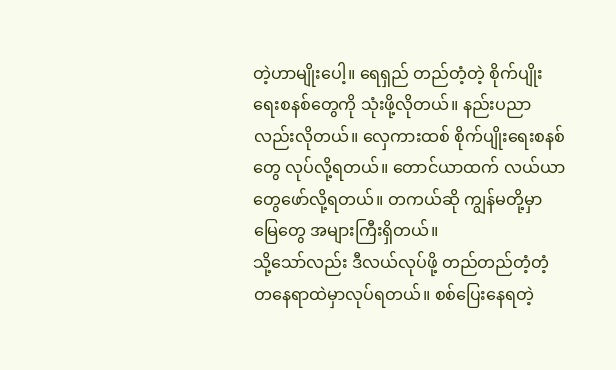တဲ့ဟာမျိုးပေါ့။ ရေရှည် တည်တံ့တဲ့ စိုက်ပျိုးရေးစနစ်တွေကို သုံးဖို့လိုတယ်။ နည်းပညာလည်းလိုတယ်။ လှေကားထစ် စိုက်ပျိုးရေးစနစ်တွေ လုပ်လို့ရတယ်။ တောင်ယာထက် လယ်ယာတွေဖော်လို့ရတယ်။ တကယ်ဆို ကျွန်မတို့မှာမြေတွေ အများကြီးရှိတယ်။
သို့သော်လည်း ဒီလယ်လုပ်ဖို့ တည်တည်တံ့တံ့တနေရာထဲမှာလုပ်ရတယ်။ စစ်ပြေးနေရတဲ့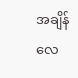အချိန် လေ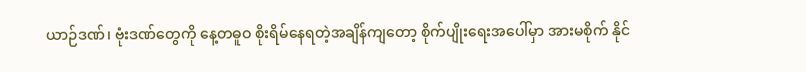ယာဉ်ဒဏ်၊ ဗုံးဒဏ်တွေကို နေ့တဓူဝ စိုးရိမ်နေရတဲ့အချိန်ကျတော့ စိုက်ပျိုးရေးအပေါ်မှာ အားမစိုက် နိုင်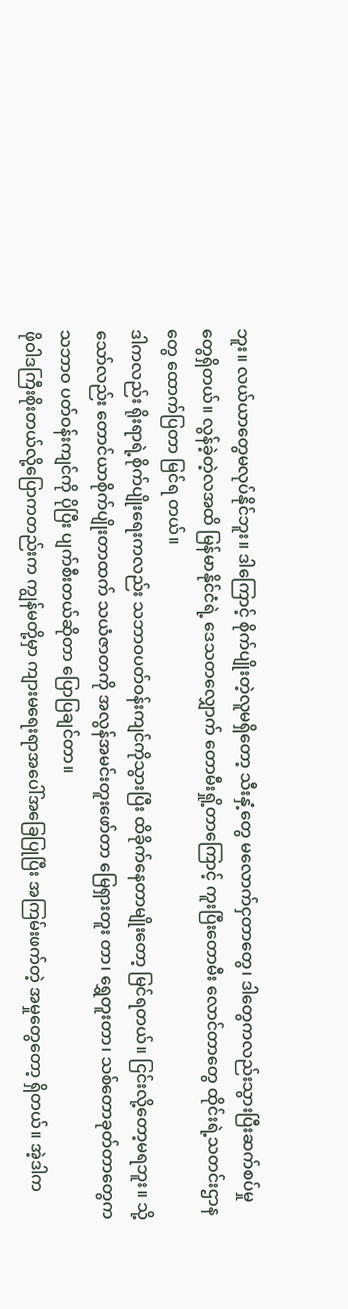ဘူး။ လယ်ယာတွေမလုပ်နိုင်ဘူး။ ဒါကြောင့် စိုက်ပျိုးတဲ့လူမရှိတော့ သီးနှံ့တွေ မလောက်ငှတာတွေ၊ ဒါတွေကလည်းသွားပြီးဆက်စပ်မှုတွေရှိတယ်။ လွန်ခဲ့တဲ့လအထိ မြန်မာနိုင်ငံရဲ့ ဒေသတလျှောက် တောမီးရှို့တာကြောင့် ကူးပြီးတောမီး လောင်တာတွေ ထိုင်းရဲ့သတင်းဌာနတွေ ထောက်ပြတာ မြင်ရ တယ်။
ဒါကလည်း ရိုးရာရဲ့စိုက်ပျိုးရေးကလည်း သဘာဝပတ်ဝန်းကျင်ကိုသွားပြီး ထိခိုက်နေတာမျိုးတော့ မြင်ရတယ်။ ငြင်းလို့တော့မရဘူး။ သို့သော်လည်း တောင်ယာစိုက်ပျိုးတာထက် သယံဇာတကို အလွန်အမင်းတူးဖော်တာ မြေရှားတူး တာ၊ ရွှေတူးတာ၊ သစ်တောခုတ်တာတွေက သဘာဝ ပတ်ဝန်းကျင်ကို ပိုပြီး ပျက်စီးတယ်ဆိုတာ ပြောပြချင်တာ။
ဖိုဝါဒကြီးစိုးတယ်လို့ပြောကတည်းက ကျွန်မတို့မှာ ကျားမရေးရာအပေါ်အခြေပြုပြီး အကြမ်းဖက်တဲ့ အမှုတွေတော့ ရှိတယ်။ အဲ့ဒါက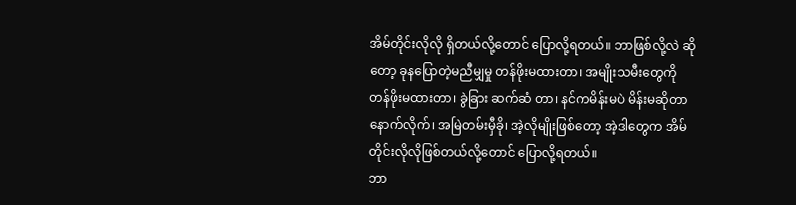အိမ်တိုင်းလိုလို ရှိတယ်လို့တောင် ပြောလို့ရတယ်။ ဘာဖြစ်လို့လဲ ဆိုတော့ ခုနပြောတဲ့မညီမျှမှု တန်ဖိုးမထားတာ၊ အမျိုးသမီးတွေကို တန်ဖိုးမထားတာ၊ ခွဲခြား ဆက်ဆံ တာ၊ နင်ကမိန်းမပဲ မိန်းမဆိုတာနောက်လိုက်၊ အမြဲတမ်းမှီခို၊ အဲ့လိုမျိုးဖြစ်တော့ အဲ့ဒါတွေက အိမ်တိုင်းလိုလိုဖြစ်တယ်လို့တောင် ပြောလို့ရတယ်။
ဘာ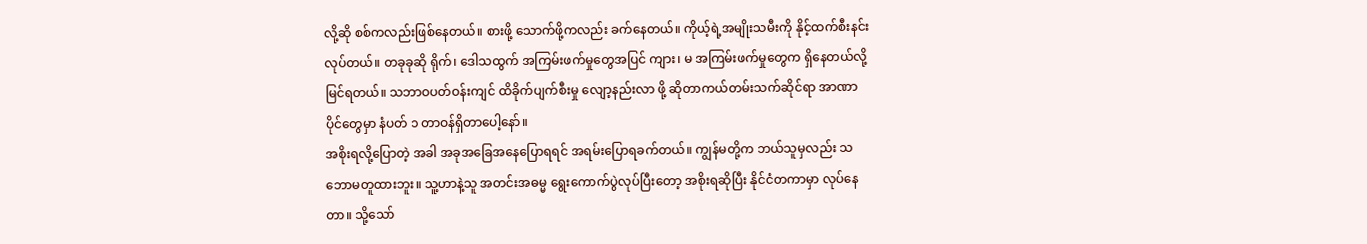လို့ဆို စစ်ကလည်းဖြစ်နေတယ်။ စားဖို့ သောက်ဖို့ကလည်း ခက်နေတယ်။ ကိုယ့်ရဲ့အမျိုးသမီးကို နိုင့်ထက်စီးနင်းလုပ်တယ်။ တခုခုဆို ရိုက်၊ ဒေါသထွက် အကြမ်းဖက်မှုတွေအပြင် ကျား၊ မ အကြမ်းဖက်မှုတွေက ရှိနေတယ်လို့မြင်ရတယ်။ သဘာဝပတ်ဝန်းကျင် ထိခိုက်ပျက်စီးမှု လျော့နည်းလာ ဖို့ ဆိုတာကယ်တမ်းသက်ဆိုင်ရာ အာဏာပိုင်တွေမှာ နံပတ် ၁ တာဝန်ရှိတာပေါ့နော်။
အစိုးရလို့ပြောတဲ့ အခါ အခုအခြေအနေပြောရရင် အရမ်းပြောရခက်တယ်။ ကျွန်မတို့က ဘယ်သူမှလည်း သဘောမတူထားဘူး။ သူ့ဟာနဲ့သူ အတင်းအဓမ္မ ရွေးကောက်ပွဲလုပ်ပြီးတော့ အစိုးရဆိုပြီး နိုင်ငံတကာမှာ လုပ်နေတာ။ သို့သော်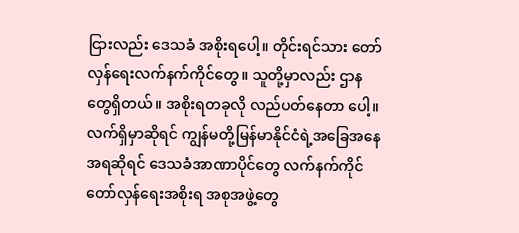ငြားလည်း ဒေသခံ အစိုးရပေါ့။ တိုင်းရင်သား တော်လှန်ရေးလက်နက်ကိုင်တွေ။ သူတို့မှာလည်း ဌာနတွေရှိတယ်။ အစိုးရတခုလို လည်ပတ်နေတာ ပေါ့။
လက်ရှိမှာဆိုရင် ကျွန်မတို့မြန်မာနိုင်ငံရဲ့အခြေအနေအရဆိုရင် ဒေသခံအာဏာပိုင်တွေ လက်နက်ကိုင် တော်လှန်ရေးအစိုးရ အစုအဖွဲ့တွေ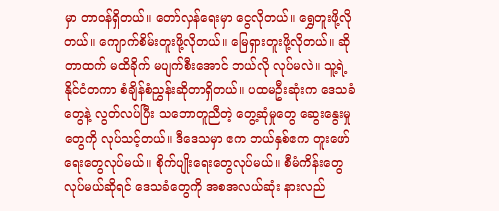မှာ တာဝန်ရှိတယ်။ တော်လှန်ရေးမှာ ငွေလိုတယ်။ ရွှေတူးဖို့လိုတယ်။ ကျောက်စိမ်းတူးဖို့လိုတယ်။ မြေရှားတူးဖို့လိုတယ်။ ဆိုတာထက် မထိခိုက် မပျက်စီးအောင် ဘယ်လို လုပ်မလဲ။ သူ့ရဲ့နိုင်ငံတကာ စံချိန်စံညွှန်းဆိုတာရှိတယ်။ ပထမဦးဆုံးက ဒေသခံတွေနဲ့ လွတ်လပ်ပြီး သဘောတူညီတဲ့ တွေ့ဆုံမှုတွေ ဆွေးနွေးမှုတွေကို လုပ်သင့်တယ်။ ဒီဒေသမှာ ဧက ဘယ်နှစ်ဧက တူးဖော်ရေးတွေလုပ်မယ်။ စိုက်ပျိုးရေးတွေလုပ်မယ်။ စီမံကိန်းတွေလုပ်မယ်ဆိုရင် ဒေသခံတွေကို အစအလယ်ဆုံး နားလည်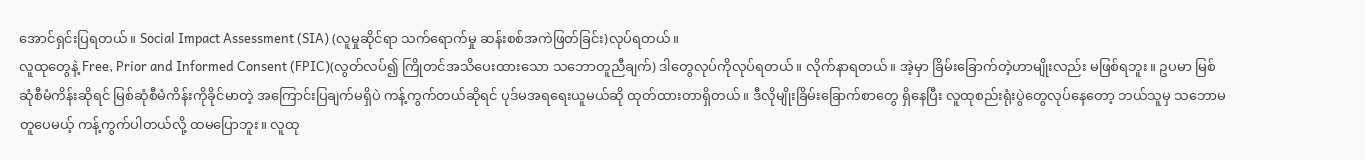အောင်ရှင်းပြရတယ်။ Social Impact Assessment (SIA) (လူမှုဆိုင်ရာ သက်ရောက်မှု ဆန်းစစ်အကဲဖြတ်ခြင်း)လုပ်ရတယ်။
လူထုတွေနဲ့ Free, Prior and Informed Consent (FPIC)(လွတ်လပ်၍ ကြိုတင်အသိပေးထားသော သဘောတူညီချက်) ဒါတွေလုပ်ကိုလုပ်ရတယ်။ လိုက်နာရတယ်။ အဲ့မှာ ခြိမ်းခြောက်တဲ့ဟာမျိုးလည်း မဖြစ်ရဘူး။ ဥပမာ မြစ်ဆုံစီမံကိန်းဆိုရင် မြစ်ဆုံစီမံကိန်းကိုခိုင်မာတဲ့ အကြောင်းပြချက်မရှိပဲ ကန့်ကွက်တယ်ဆိုရင် ပုဒ်မအရရေးယူမယ်ဆို ထုတ်ထားတာရှိတယ်။ ဒီလိုမျိုးခြိမ်းခြောက်စာတွေ ရှိနေပြီး လူထုစည်းရုံးပွဲတွေလုပ်နေတော့ ဘယ်သူမှ သဘောမတူပေမယ့် ကန့်ကွက်ပါတယ်လို့ ထမပြောဘူး။ လူထု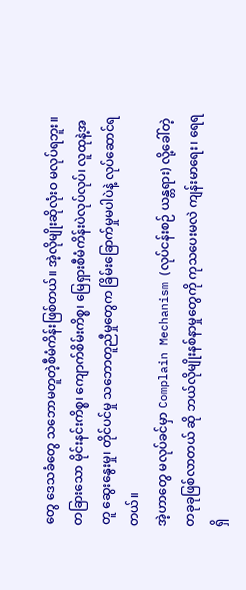တွေ ဒေသခံတွေ သဘောမတူတဲ့စီမံကိန်းဖြစ်တယ်။ အဲ့လိုမျိုးဆိုလုံးဝ မလုပ်ရဘူး။ တခြားသော မိုင်းနင်းကိစ္စ၊ ကျောက်စိမ်းကိစ္စ၊ မြေရှားစီမံကိန်းပဲလုပ်လုပ်၊ လူထုနဲ့အတူ ဆွေးနွေးမှု၊ တိုင်ပင်မှု သဘောတူညီမှုတွေက ခြိမ်းခြောက်မှုမပါပဲနဲ့ လုပ်ဆောင်ရတယ်။
အဲ့ဟာတွေ မလုပ်ခင်မှာ Complain Mechanism (လုပ်ငန်းစဉ် ယန္တရား) လို့ခေါ်တဲ့ တခုခုဖြစ်လာတယ် ဆို ဘယ်လိုမျိုးနစ်နာမှုတွေကို ကုသပေးမလဲ ကျန်းမာရေး၊ ရေရရှိ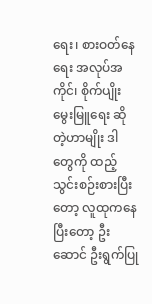ရေး၊ စားဝတ်နေရေး အလုပ်အကိုင်၊ စိုက်ပျိုးမွေးမြူရေး ဆိုတဲ့ဟာမျိုး ဒါတွေကို ထည့်သွင်းစဉ်းစားပြီးတော့ လူထုကနေပြီးတော့ ဦးဆောင် ဦးရွက်ပြု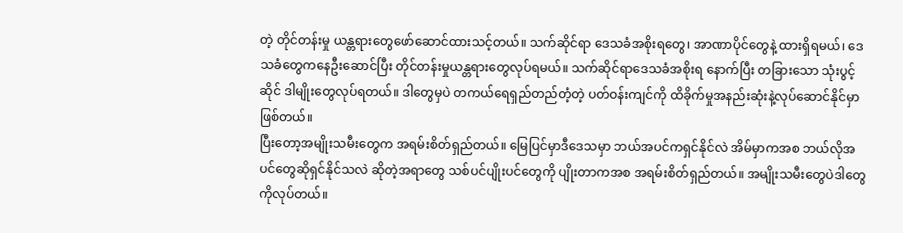တဲ့ တိုင်တန်းမှု ယန္တရားတွေဖော်ဆောင်ထားသင့်တယ်။ သက်ဆိုင်ရာ ဒေသခံအစိုးရတွေ၊ အာဏာပိုင်တွေနဲ့ ထားရှိရမယ်၊ ဒေသခံတွေကနေဦးဆောင်ပြီး တိုင်တန်းမှုယန္တရားတွေလုပ်ရမယ်။ သက်ဆိုင်ရာဒေသခံအစိုးရ နောက်ပြီး တခြားသော သုံးပွင့်ဆိုင် ဒါမျိုးတွေလုပ်ရတယ်။ ဒါတွေမှပဲ တကယ်ရေရှည်တည်တံ့တဲ့ ပတ်ဝန်းကျင်ကို ထိခိုက်မှုအနည်းဆုံးနဲ့လုပ်ဆောင်နိုင်မှာဖြစ်တယ်။
ပြီးတော့အမျိုးသမီးတွေက အရမ်းစိတ်ရှည်တယ်။ မြေပြင်မှာဒီဒေသမှာ ဘယ်အပင်ကရှင်နိုင်လဲ အိမ်မှာကအစ ဘယ်လိုအပင်တွေဆိုရှင်နိုင်သလဲ ဆိုတဲ့အရာတွေ သစ်ပင်ပျိုးပင်တွေကို ပျိုးတာကအစ အရမ်းစိတ်ရှည်တယ်။ အမျိုးသမီးတွေပဲဒါတွေကိုလုပ်တယ်။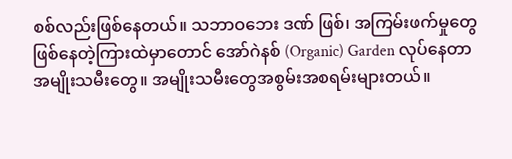စစ်လည်းဖြစ်နေတယ်။ သဘာဝဘေး ဒဏ် ဖြစ်၊ အကြမ်းဖက်မှုတွေဖြစ်နေတဲ့ကြားထဲမှာတောင် အော်ဂဲနစ် (Organic) Garden လုပ်နေတာ အမျိုးသမီးတွေ။ အမျိုးသမီးတွေအစွမ်းအစရမ်းများတယ်။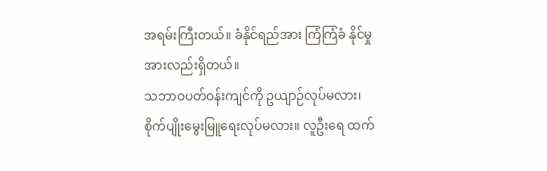အရမ်းကြီးတယ်။ ခံနိုင်ရည်အား ကြံကြံခံ နိုင်မှုအားလည်းရှိတယ်။
သဘာဝပတ်ဝန်းကျင်ကို ဥယျာဉ်လုပ်မလား၊ စိုက်ပျိုးမွေးမြူရေးလုပ်မလား။ လူဦးရေ ထက်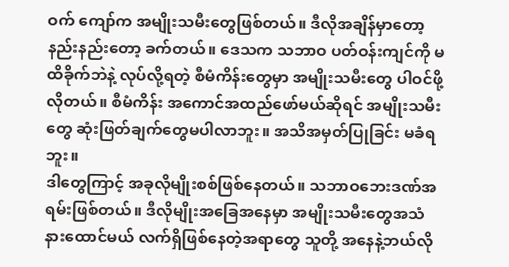ဝက် ကျော်က အမျိုးသမီးတွေဖြစ်တယ်။ ဒီလိုအချိန်မှာတော့ နည်းနည်းတော့ ခက်တယ်။ ဒေသက သဘာဝ ပတ်ဝန်းကျင်ကို မထိခိုက်ဘဲနဲ့ လုပ်လို့ရတဲ့ စီမံကိန်းတွေမှာ အမျိုးသမီးတွေ ပါဝင်ဖို့လိုတယ်။ စီမံကိန်း အကောင်အထည်ဖော်မယ်ဆိုရင် အမျိုးသမီးတွေ ဆုံးဖြတ်ချက်တွေမပါလာဘူး။ အသိအမှတ်ပြုခြင်း မခံရဘူး။
ဒါတွေကြာင့် အခုလိုမျိုးစစ်ဖြစ်နေတယ်။ သဘာဝဘေးဒဏ်အရမ်းဖြစ်တယ်။ ဒီလိုမျိုးအခြေအနေမှာ အမျိုးသမီးတွေအသံ နားထောင်မယ် လက်ရှိဖြစ်နေတဲ့အရာတွေ သူတို့ အနေနဲ့ဘယ်လို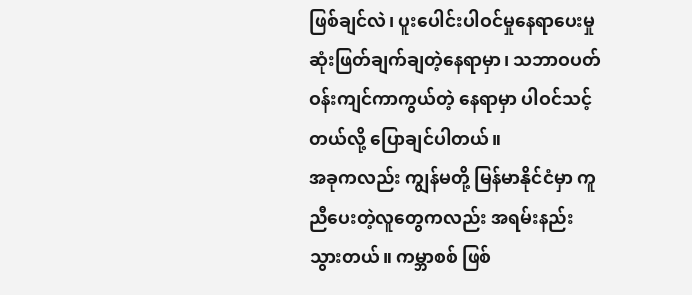ဖြစ်ချင်လဲ၊ ပူးပေါင်းပါဝင်မှုနေရာပေးမှု ဆုံးဖြတ်ချက်ချတဲ့နေရာမှာ၊ သဘာဝပတ်ဝန်းကျင်ကာကွယ်တဲ့ နေရာမှာ ပါဝင်သင့်တယ်လို့ ပြောချင်ပါတယ်။
အခုကလည်း ကျွန်မတို့ မြန်မာနိုင်ငံမှာ ကူညီပေးတဲ့လူတွေကလည်း အရမ်းနည်းသွားတယ်။ ကမ္ဘာစစ် ဖြစ်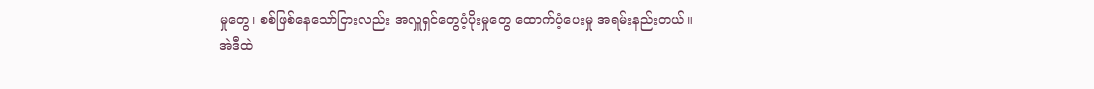မှုတွေ၊ စစ်ဖြစ်နေသော်ငြားလည်း အလှူရှင်တွေပံ့ပိုးမှုတွေ ထောက်ပံ့ပေးမှု အရမ်းနည်းတယ်။ အဲဒီထဲ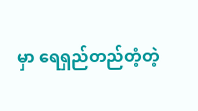မှာ ရေရှည်တည်တံ့တဲ့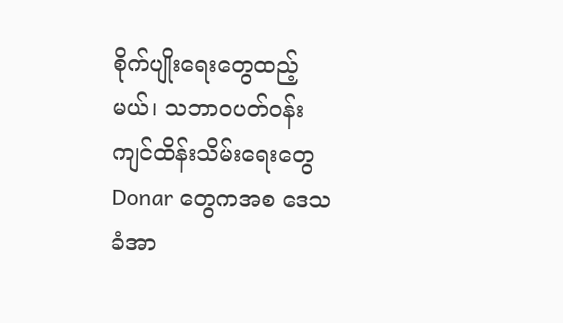စိုက်ပျိုးရေးတွေထည့်မယ်၊ သဘာဝပတ်ဝန်းကျင်ထိန်းသိမ်းရေးတွေ Donar တွေကအစ ဒေသခံအာ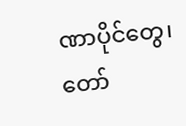ဏာပိုင်တွေ၊ တော်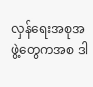လှန်ရေးအစုအဖွဲ့တွေကအစ ဒါ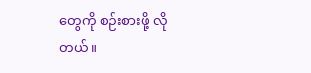တွေကို စဉ်းစားဖို့ လိုတယ်။